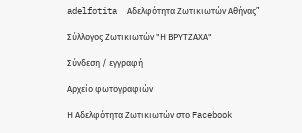adelfotita  Αδελφότητα Ζωτικιωτών Αθήνας”

Σύλλογος Ζωτικιωτών "Η ΒΡΥΤΖΑΧΑ"

Σύνδεση / εγγραφή

Αρχείο φωτογραφιών

Η Αδελφότητα Ζωτικιωτών στο Facebook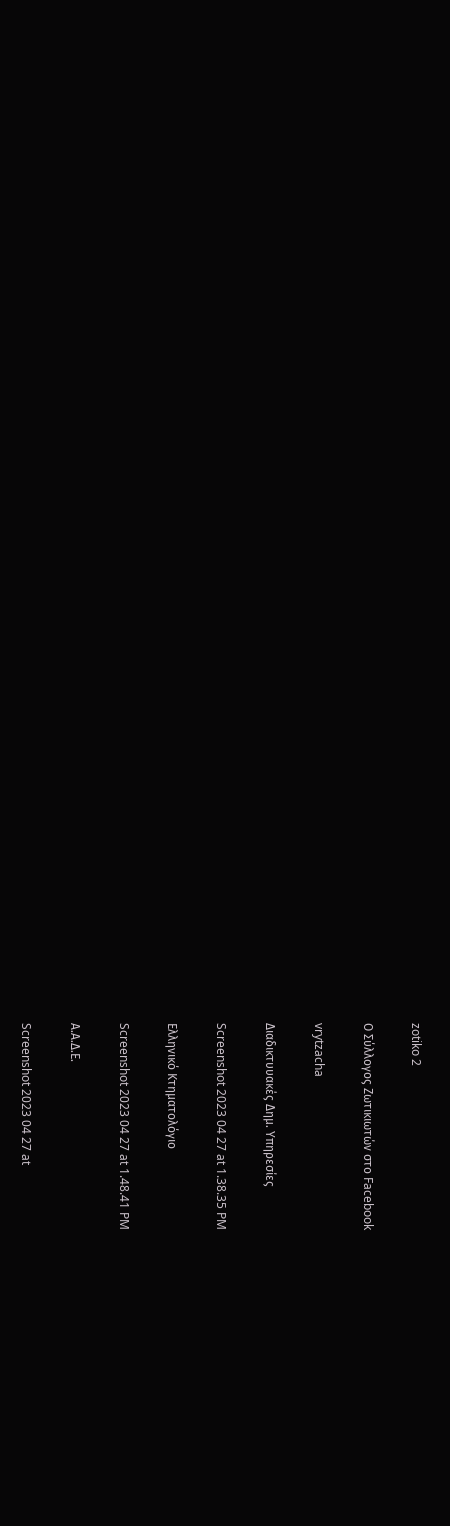zotiko 2

Ο Σύλλογος Ζωτικιωτών στο Facebook

vrytzacha

Διαδικτυυακές Δημ. Υπηρεσίες

Screenshot 2023 04 27 at 1.38.35 PM

Ελληνικό Κτηματολόγιο

Screenshot 2023 04 27 at 1.48.41 PM

Α.Α.Δ.Ε.

Screenshot 2023 04 27 at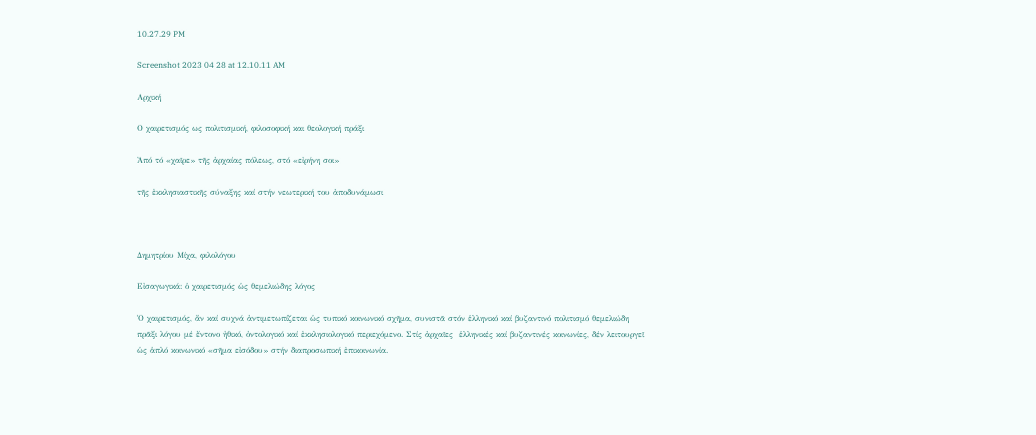10.27.29 PM

Screenshot 2023 04 28 at 12.10.11 AM

Αρχική

Ο χαιρετισμός ως πολιτισμική, φιλοσοφική και θεολογική πράξι

Ἀπό τό «χαῖρε» τῆς ἀρχαίας πόλεως, στό «εἰρήνη σοι»

τῆς ἐκκλησιαστικῆς σύναξης καί στήν νεωτερική του ἀποδυνάμωσι



Δημητρίου Μίχα, φιλολόγου

Εἰσαγωγικά: ὁ χαιρετισμός ὡς θεμελιώδης λόγος

Ὁ χαιρετισμός, ἄν καί συχνά ἀντιμετωπίζεται ὡς τυπικό κοινωνικό σχῆμα, συνιστᾶ στόν ἑλληνικό καί βυζαντινό πολιτισμό θεμελιώδη πρᾶξι λόγου μέ ἔντονο ἠθικό, ὀντολογικό καί ἐκκλησιολογικό περιεχόμενο. Στίς ἀρχαῖες  ἑλληνικές καί βυζαντινές κοινωνίες, δέν λειτουργεῖ ὡς ἁπλό κοινωνικό «σῆμα εἰσόδου» στήν διαπροσωπική ἐπικοινωνία.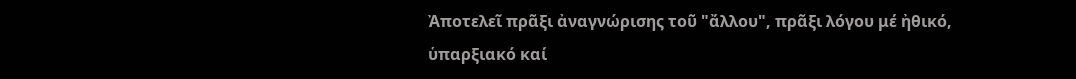Ἀποτελεῖ πρᾶξι ἀναγνώρισης τοῦ "ἄλλου", πρᾶξι λόγου μέ ἠθικό, ὑπαρξιακό καί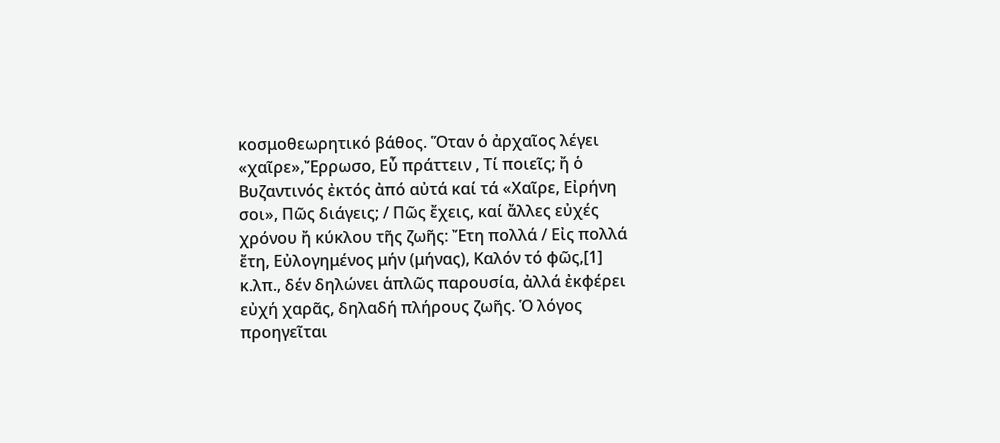κοσμοθεωρητικό βάθος. Ὅταν ὁ ἀρχαῖος λέγει «χαῖρε»,Ἔρρωσο, Εὖ πράττειν , Τί ποιεῖς; ἤ ὁ Βυζαντινός ἐκτός ἀπό αὐτά καί τά «Χαῖρε, Εἰρήνη σοι», Πῶς διάγεις; / Πῶς ἔχεις, καί ἄλλες εὐχές χρόνου ἤ κύκλου τῆς ζωῆς: Ἔτη πολλά / Εἰς πολλά ἔτη, Εὐλογημένος μήν (μήνας), Καλόν τό φῶς,[1] κ.λπ., δέν δηλώνει ἁπλῶς παρουσία, ἀλλά ἐκφέρει εὐχή χαρᾶς, δηλαδή πλήρους ζωῆς. Ὁ λόγος προηγεῖται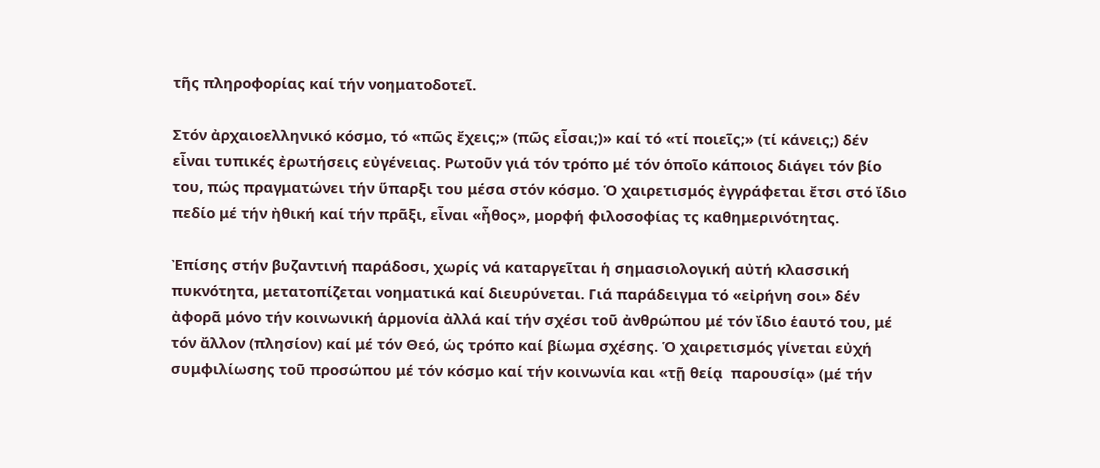τῆς πληροφορίας καί τήν νοηματοδοτεῖ.

Στόν ἀρχαιοελληνικό κόσμο, τό «πῶς ἔχεις;» (πῶς εἶσαι;)» καί τό «τί ποιεῖς;» (τί κάνεις;) δέν εἶναι τυπικές ἐρωτήσεις εὐγένειας. Ρωτοῦν γιά τόν τρόπο μέ τόν ὁποῖο κάποιος διάγει τόν βίο του, πώς πραγματώνει τήν ὕπαρξι του μέσα στόν κόσμο. Ὁ χαιρετισμός ἐγγράφεται ἔτσι στό ἴδιο πεδίο μέ τήν ἠθική καί τήν πρᾶξι, εἶναι «ἦθος», μορφή φιλοσοφίας τς καθημερινότητας.

Ἐπίσης στήν βυζαντινή παράδοσι, χωρίς νά καταργεῖται ἡ σημασιολογική αὐτή κλασσική πυκνότητα, μετατοπίζεται νοηματικά καί διευρύνεται. Γιά παράδειγμα τό «εἰρήνη σοι» δέν ἀφορᾶ μόνο τήν κοινωνική ἁρμονία ἀλλά καί τήν σχέσι τοῦ ἀνθρώπου μέ τόν ἴδιο ἑαυτό του, μέ τόν ἄλλον (πλησίον) καί μέ τόν Θεό, ὡς τρόπο καί βίωμα σχέσης. Ὁ χαιρετισμός γίνεται εὐχή συμφιλίωσης τοῦ προσώπου μέ τόν κόσμο καί τήν κοινωνία και «τῇ θείᾳ  παρουσίᾳ» (μέ τήν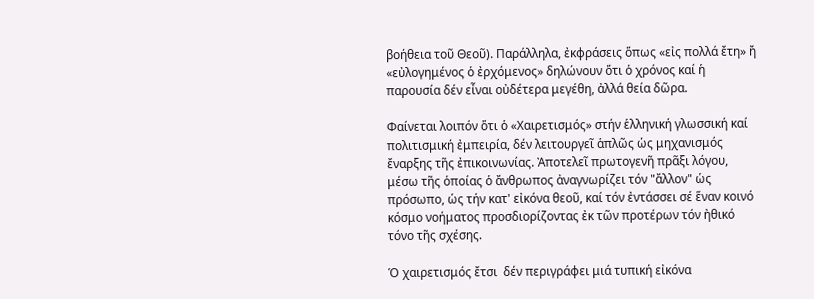βοήθεια τοῦ Θεοῦ). Παράλληλα, ἐκφράσεις ὅπως «εἰς πολλά ἔτη» ἤ «εὐλογημένος ὁ ἐρχόμενος» δηλώνουν ὅτι ὁ χρόνος καί ἡ παρουσία δέν εἶναι οὐδέτερα μεγέθη, ἀλλά θεία δῶρα.

Φαίνεται λοιπόν ὅτι ὁ «Χαιρετισμός» στήν ἑλληνική γλωσσική καί πολιτισμική ἐμπειρία, δέν λειτουργεῖ ἁπλῶς ὡς μηχανισμός ἔναρξης τῆς ἐπικοινωνίας. Ἀποτελεῖ πρωτογενῆ πρᾶξι λόγου, μέσω τῆς ὁποίας ὁ ἄνθρωπος ἀναγνωρίζει τόν "ἄλλον" ὡς πρόσωπο, ὡς τήν κατ' εἰκόνα θεοῦ, καί τόν ἐντάσσει σέ ἕναν κοινό κόσμο νοήματος προσδιορίζοντας ἐκ τῶν προτέρων τόν ἠθικό τόνο τῆς σχέσης.

Ὁ χαιρετισμός ἔτσι  δέν περιγράφει μιά τυπική εἰκόνα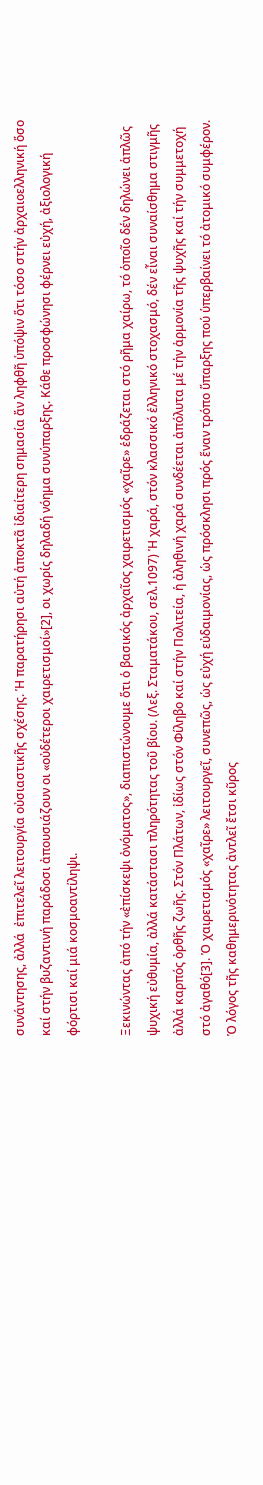συνάντησης, ἀλλά  ἐπιτελεῖ λειτουργία οὐσιαστικῆς σχέσης. Ἡ παρατήρησι αὐτή ἀποκτᾶ ἰδιαίτερη σημασία ἄν ληφθῆ ὑπόψιν ὅτι τόσο στήν ἀρχαιοελληνική ὅσο καί στήν βυζαντινή παράδοσι ἀπουσιάζουν οι «οὐδέτεροι χαιρετισμοί»[2], οι χωρίς δηλαδή νόημα συνύπαρξης. Κάθε προσφώνησι φέρνει εὐχή, ἀξιολογική φόρτισι καί μιά κοσμοαντίληψι.

Ξεκινώντας ἀπό τήν «ἐπίσκεψι ὀνόματος», διαπιστώνουμε ὅτι ὁ βασικός ἀρχαῖος χαιρετισμός «χαῖρε» ἑδράζεται στό ρῆμα χαίρω, τό ὁποῖο δέν δηλώνει ἁπλῶς ψυχική εὐθυμία, ἀλλά κατάστασι πληρότητας τοῦ βίου. (Λεξ. Σταματάκου, σελ.1097) Ἡ χαρά, στόν κλασσικό ἑλληνικό στοχασμό, δέν εἶναι συναίσθημα στιγμῆς ἀλλά καρπός ὀρθῆς ζωῆς. Στόν Πλάτων, ἰδίως στόν Φίληβο καί στήν Πολιτεία, ἡ ἀληθινή χαρά συνδέεται ἀπόλυτα μέ τήν ἁρμονία τῆς ψυχῆς καί τήν συμμετοχή στό ἀγαθό[3]. Ὁ χαιρετισμός «χαῖρε» λειτουργεῖ, συνεπῶς, ὡς εὐχή εὐδαιμονίας, ὡς πρόσκλησι πρός ἕναν τρόπο ὕπαρξης πού ὑπερβαίνει τό ἀτομικό συμφέρον. Ὁ λόγος τῆς καθημερινότητας ἀντλεῖ ἔτσι κῦρος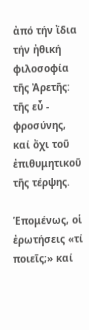ἀπό τήν ἴδια τήν ἠθική φιλοσοφία τῆς Ἀρετῆς: τῆς εὖ - φροσύνης, καί ὄχι τοῦ ἐπιθυμητικοῦ τῆς τέρψης.

Ἑπομένως, οἱ ἐρωτήσεις «τί ποιεῖς;» καί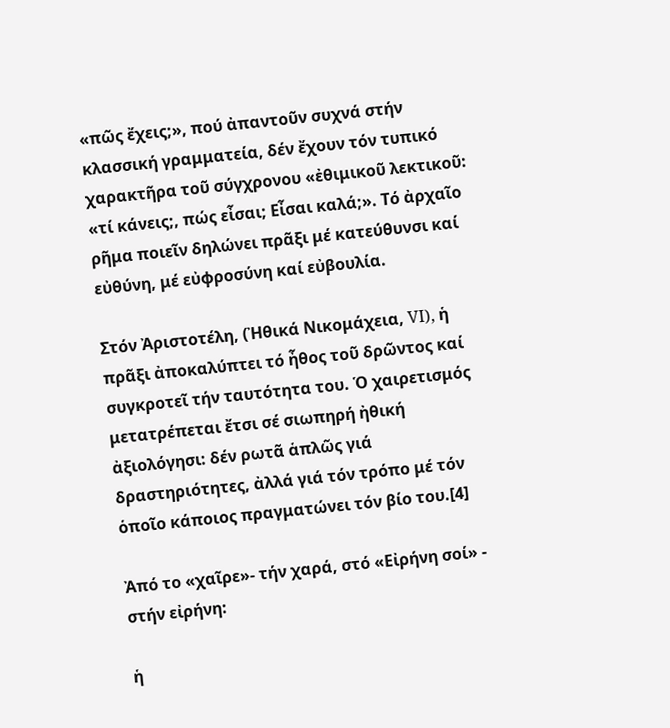«πῶς ἔχεις;», πού ἀπαντοῦν συχνά στήν κλασσική γραμματεία, δέν ἔχουν τόν τυπικό χαρακτῆρα τοῦ σύγχρονου «ἐθιμικοῦ λεκτικοῦ: «τί κάνεις;, πώς εἶσαι; Εἶσαι καλά;». Τό ἀρχαῖο ρῆμα ποιεῖν δηλώνει πρᾶξι μέ κατεύθυνσι καί εὐθύνη, μέ εὐφροσύνη καί εὐβουλία.

Στόν Ἀριστοτέλη, (Ἠθικά Νικομάχεια, VI), ἡ πρᾶξι ἀποκαλύπτει τό ἦθος τοῦ δρῶντος καί συγκροτεῖ τήν ταυτότητα του. Ὁ χαιρετισμός μετατρέπεται ἔτσι σέ σιωπηρή ἠθική ἀξιολόγησι: δέν ρωτᾶ ἁπλῶς γιά δραστηριότητες, ἀλλά γιά τόν τρόπο μέ τόν ὁποῖο κάποιος πραγματώνει τόν βίο του.[4]

Ἀπό το «χαῖρε»- τήν χαρά, στό «Εἰρήνη σοί» - στήν εἰρήνη:

ἡ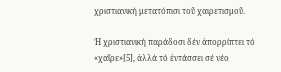χριστιανική μετατόπισι τοῦ χαιρετισμοῦ.

Ἡ χριστιανική παράδοσι δέν ἀπορρίπτει τό «χαῖρε»[5], ἀλλά τό ἐντάσσει σέ νέο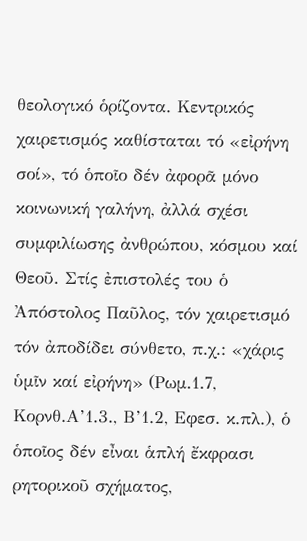θεολογικό ὁρίζοντα. Κεντρικός χαιρετισμός καθίσταται τό «εἰρήνη σοί», τό ὁποῖο δέν ἀφορᾶ μόνο κοινωνική γαλήνη, ἀλλά σχέσι συμφιλίωσης ἀνθρώπου, κόσμου καί Θεοῦ. Στίς ἐπιστολές του ὁ Ἀπόστολος Παῦλος, τόν χαιρετισμό τόν ἀποδίδει σύνθετο, π.χ.: «χάρις ὑμῖν καί εἰρήνη» (Ρωμ.1.7, Κορνθ.Α’1.3., Β’1.2, Εφεσ. κ.πλ.), ὁ ὁποῖος δέν εἶναι ἁπλή ἔκφρασι ρητορικοῦ σχήματος,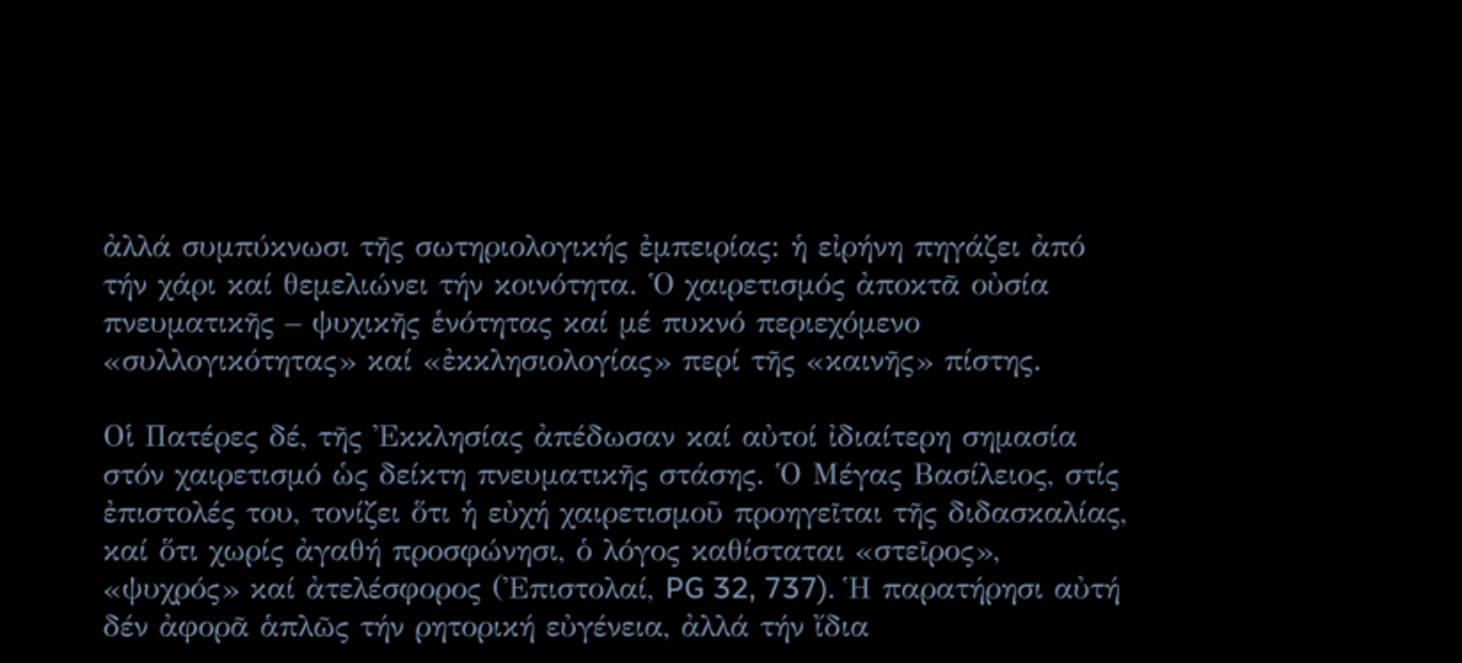ἀλλά συμπύκνωσι τῆς σωτηριολογικής ἐμπειρίας: ἡ εἰρήνη πηγάζει ἀπό τήν χάρι καί θεμελιώνει τήν κοινότητα. Ὁ χαιρετισμός ἀποκτᾶ οὐσία πνευματικῆς – ψυχικῆς ἑνότητας καί μέ πυκνό περιεχόμενο «συλλογικότητας» καί «ἐκκλησιολογίας» περί τῆς «καινῆς» πίστης.

Οἱ Πατέρες δέ, τῆς Ἐκκλησίας ἀπέδωσαν καί αὐτοί ἰδιαίτερη σημασία στόν χαιρετισμό ὡς δείκτη πνευματικῆς στάσης. Ὁ Μέγας Βασίλειος, στίς ἐπιστολές του, τονίζει ὅτι ἡ εὐχή χαιρετισμοῦ προηγεῖται τῆς διδασκαλίας, καί ὅτι χωρίς ἀγαθή προσφώνησι, ὁ λόγος καθίσταται «στεῖρος», «ψυχρός» καί ἀτελέσφορος (Ἐπιστολαί, PG 32, 737). Ἡ παρατήρησι αὐτή δέν ἀφορᾶ ἁπλῶς τήν ρητορική εὐγένεια, ἀλλά τήν ἴδια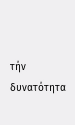τήν δυνατότητα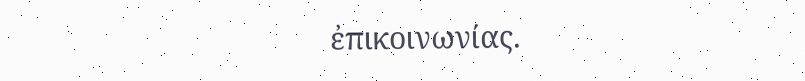ἐπικοινωνίας.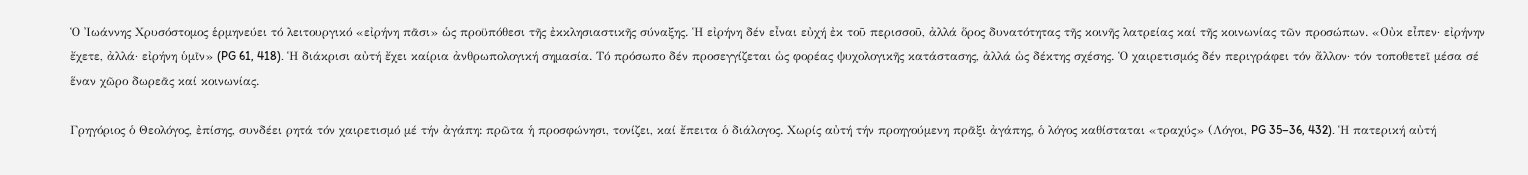Ὁ Ἰωάννης Χρυσόστομος ἑρμηνεύει τό λειτουργικό «εἰρήνη πᾶσι» ὡς προϋπόθεσι τῆς ἐκκλησιαστικῆς σύναξης. Ἡ εἰρήνη δέν εἶναι εὐχή ἐκ τοῦ περισσοῦ, ἀλλά ὅρος δυνατότητας τῆς κοινῆς λατρείας καί τῆς κοινωνίας τῶν προσώπων. «Οὐκ εἶπεν· εἰρήνην ἔχετε, ἀλλά· εἰρήνη ὑμῖν» (PG 61, 418). Ἡ διάκρισι αὐτή ἔχει καίρια ἀνθρωπολογική σημασία. Τό πρόσωπο δέν προσεγγίζεται ὡς φορέας ψυχολογικῆς κατάστασης, ἀλλά ὡς δέκτης σχέσης. Ὁ χαιρετισμός δέν περιγράφει τόν ἄλλον· τόν τοποθετεῖ μέσα σέ ἕναν χῶρο δωρεᾶς καί κοινωνίας.

Γρηγόριος ὁ Θεολόγος, ἐπίσης, συνδέει ρητά τόν χαιρετισμό μέ τήν ἀγάπη: πρῶτα ἡ προσφώνησι, τονίζει, καί ἔπειτα ὁ διάλογος. Χωρίς αὐτή τήν προηγούμενη πρᾶξι ἀγάπης, ὁ λόγος καθίσταται «τραχύς» (Λόγοι, PG 35–36, 432). Ἡ πατερική αὐτή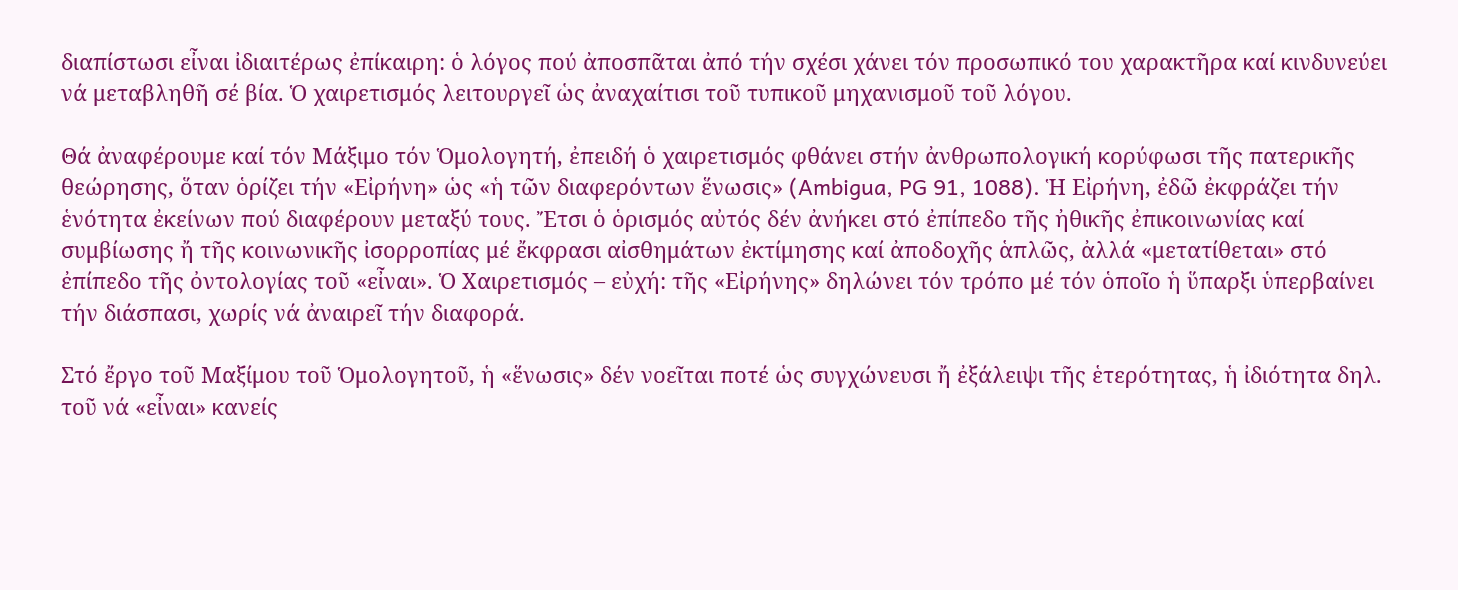διαπίστωσι εἶναι ἰδιαιτέρως ἐπίκαιρη: ὁ λόγος πού ἀποσπᾶται ἀπό τήν σχέσι χάνει τόν προσωπικό του χαρακτῆρα καί κινδυνεύει νά μεταβληθῆ σέ βία. Ὁ χαιρετισμός λειτουργεῖ ὡς ἀναχαίτισι τοῦ τυπικοῦ μηχανισμοῦ τοῦ λόγου.

Θά ἀναφέρουμε καί τόν Μάξιμο τόν Ὁμολογητή, ἐπειδή ὁ χαιρετισμός φθάνει στήν ἀνθρωπολογική κορύφωσι τῆς πατερικῆς θεώρησης, ὅταν ὁρίζει τήν «Εἰρήνη» ὡς «ἡ τῶν διαφερόντων ἕνωσις» (Ambigua, PG 91, 1088). Ἡ Εἰρήνη, ἐδῶ ἐκφράζει τήν ἑνότητα ἐκείνων πού διαφέρουν μεταξύ τους. Ἔτσι ὁ ὁρισμός αὐτός δέν ἀνήκει στό ἐπίπεδο τῆς ἠθικῆς ἐπικοινωνίας καί συμβίωσης ἤ τῆς κοινωνικῆς ἰσορροπίας μέ ἔκφρασι αἰσθημάτων ἐκτίμησης καί ἀποδοχῆς ἁπλῶς, ἀλλά «μετατίθεται» στό ἐπίπεδο τῆς ὀντολογίας τοῦ «εἶναι». Ὁ Χαιρετισμός – εὐχή: τῆς «Εἰρήνης» δηλώνει τόν τρόπο μέ τόν ὁποῖο ἡ ὕπαρξι ὑπερβαίνει τήν διάσπασι, χωρίς νά ἀναιρεῖ τήν διαφορά.

Στό ἔργο τοῦ Μαξίμου τοῦ Ὁμολογητοῦ, ἡ «ἕνωσις» δέν νοεῖται ποτέ ὡς συγχώνευσι ἤ ἐξάλειψι τῆς ἑτερότητας, ἡ ἰδιότητα δηλ. τοῦ νά «εἶναι» κανείς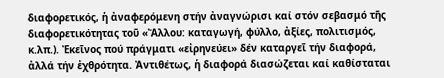διαφορετικός, ἡ ἀναφερόμενη στήν ἀναγνώρισι καί στόν σεβασμό τῆς διαφορετικότητας τοῦ «Ἄλλου: καταγωγή, φύλλο, ἀξίες, πολιτισμός, κ.λπ.). Ἐκεῖνος πού πράγματι «εἰρηνεύει» δέν καταργεῖ τήν διαφορά, ἀλλά τήν ἐχθρότητα. Ἀντιθέτως, ἡ διαφορά διασώζεται καί καθίσταται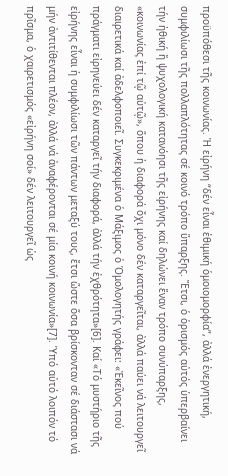προϋπόθεσι τῆς κοινωνίας. Ἡ εἰρήνη “δέν εἶναι ἐθιμική ὁμοιομορφία”, ἀλλά ἐνεργητική, συμφιλίωσι τῆς πολλαπλότητας σέ κοινό τρόπο ὕπαρξης. Ἔτσι, ὁ ὁρισμός αὐτός ὑπερβαίνει τήν ἠθική ἤ ψυχολογική κατανόησι τῆς εἰρήνης καί δηλώνει ἕναν τρόπο συνύπαρξης, «κοινωνίας ἐπί τῷ αὐτῷ», ὅπου ἡ διαφορά ὄχι μόνο δέν καταργεῖται, ἀλλά παύει νά λειτουργεῖ διαιρετικά καί ἀδελφοποιεῖ. Συγκεκριμένα ὁ Μάξιμος ὁ Ὁμολογητής γράφει: «Ἐκεῖνος πού πράγματι εἰρηνεύει δέν καταργεῖ τήν διαφορά, ἀλλά τήν ἐχθρότητα»[6]. Καί «Τό μυστήριο τῆς εἰρήνης εἶναι ἡ συμφιλίωσι τῶν πάντων μεταξύ τους, ἔτσι ὥστε ὅσα βρίσκονταν σέ διάστασι νά μήν ἀντιτίθενται πλέον, ἀλλά νά ἀναφέρονται σέ μία κοινή κοινωνία»[7]. Ὑπό αὐτό λοιπόν τό πρῖσμα, ὁ χαιρετισμός «εἰρήνη σοί» δέν λειτουργεῖ ὡς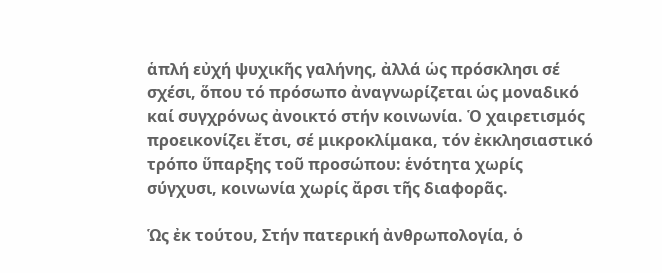ἁπλή εὐχή ψυχικῆς γαλήνης, ἀλλά ὡς πρόσκλησι σέ σχέσι, ὅπου τό πρόσωπο ἀναγνωρίζεται ὡς μοναδικό καί συγχρόνως ἀνοικτό στήν κοινωνία. Ὁ χαιρετισμός προεικονίζει ἔτσι, σέ μικροκλίμακα, τόν ἐκκλησιαστικό τρόπο ὕπαρξης τοῦ προσώπου: ἑνότητα χωρίς σύγχυσι, κοινωνία χωρίς ἄρσι τῆς διαφορᾶς.

Ὡς ἐκ τούτου, Στήν πατερική ἀνθρωπολογία, ὁ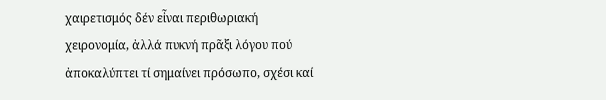χαιρετισμός δέν εἶναι περιθωριακή χειρονομία, ἀλλά πυκνή πρᾶξι λόγου πού ἀποκαλύπτει τί σημαίνει πρόσωπο, σχέσι καί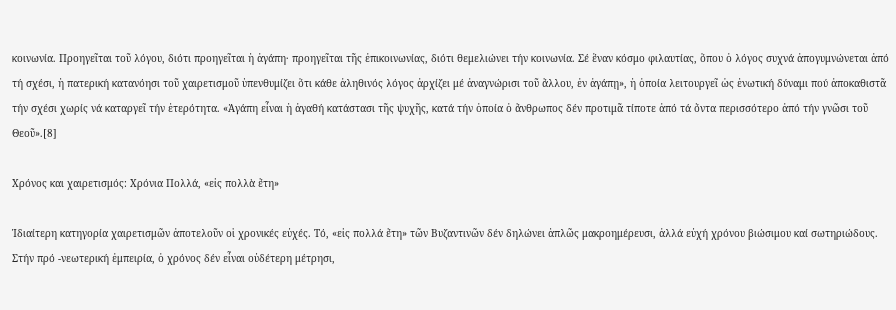κοινωνία. Προηγεῖται τοῦ λόγου, διότι προηγεῖται ἡ ἀγάπη· προηγεῖται τῆς ἐπικοινωνίας, διότι θεμελιώνει τήν κοινωνία. Σέ ἕναν κόσμο φιλαυτίας, ὅπου ὁ λόγος συχνά ἀπογυμνώνεται ἀπό τή σχέσι, ἡ πατερική κατανόησι τοῦ χαιρετισμοῦ ὑπενθυμίζει ὅτι κάθε ἀληθινός λόγος ἀρχίζει μέ ἀναγνώρισι τοῦ ἄλλου, ἐν ἀγάπῃ», ἡ ὁποία λειτουργεῖ ὡς ἑνωτική δύναμι πού ἀποκαθιστᾶ τήν σχέσι χωρίς νά καταργεῖ τήν ἑτερότητα. «Ἀγάπη εἶναι ἡ ἀγαθή κατάστασι τῆς ψυχῆς, κατά τήν ὁποία ὁ ἄνθρωπος δέν προτιμᾶ τίποτε ἀπό τά ὄντα περισσότερο ἀπό τήν γνῶσι τοῦ Θεοῦ».[8]

Χρόνος και χαιρετισμός: Χρόνια Πολλά, «εἰς πολλὰ ἔτη»

Ἰδιαίτερη κατηγορία χαιρετισμῶν ἀποτελοῦν οἱ χρονικές εὐχές. Τό, «εἰς πολλά ἔτη» τῶν Βυζαντινῶν δέν δηλώνει ἁπλῶς μακροημέρευσι, ἀλλά εὐχή χρόνου βιώσιμου καί σωτηριώδους. Στήν πρό -νεωτερική ἐμπειρία, ὁ χρόνος δέν εἶναι οὐδέτερη μέτρησι,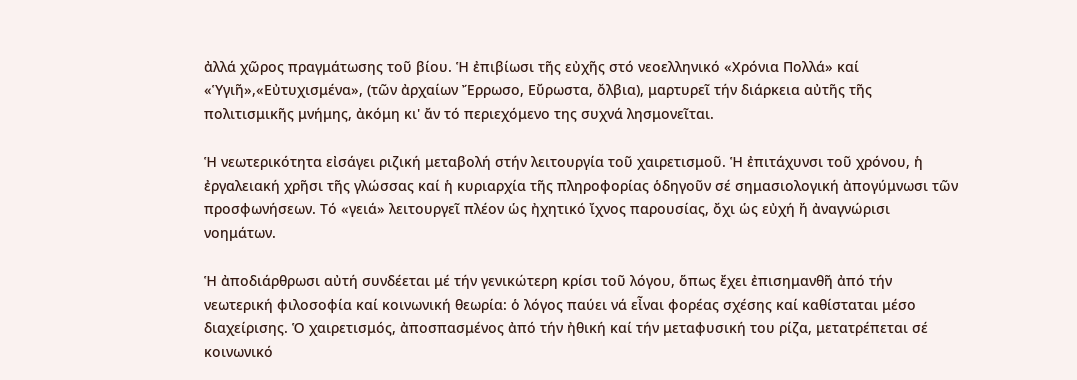ἀλλά χῶρος πραγμάτωσης τοῦ βίου. Ἡ ἐπιβίωσι τῆς εὐχῆς στό νεοελληνικό «Χρόνια Πολλά» καί «Ὑγιῆ»,«Εὐτυχισμένα», (τῶν ἀρχαίων Ἔρρωσο, Εὔρωστα, ὄλβια), μαρτυρεῖ τήν διάρκεια αὐτῆς τῆς πολιτισμικῆς μνήμης, ἀκόμη κι' ἄν τό περιεχόμενο της συχνά λησμονεῖται.

Ἡ νεωτερικότητα εἰσάγει ριζική μεταβολή στήν λειτουργία τοῦ χαιρετισμοῦ. Ἡ ἐπιτάχυνσι τοῦ χρόνου, ἡ ἐργαλειακή χρῆσι τῆς γλώσσας καί ἡ κυριαρχία τῆς πληροφορίας ὁδηγοῦν σέ σημασιολογική ἀπογύμνωσι τῶν προσφωνήσεων. Τό «γειά» λειτουργεῖ πλέον ὡς ἠχητικό ἴχνος παρουσίας, ὄχι ὡς εὐχή ἤ ἀναγνώρισι νοημάτων.

Ἡ ἀποδιάρθρωσι αὐτή συνδέεται μέ τήν γενικώτερη κρίσι τοῦ λόγου, ὅπως ἔχει ἐπισημανθῆ ἀπό τήν νεωτερική φιλοσοφία καί κοινωνική θεωρία: ὁ λόγος παύει νά εἶναι φορέας σχέσης καί καθίσταται μέσο διαχείρισης. Ὁ χαιρετισμός, ἀποσπασμένος ἀπό τήν ἠθική καί τήν μεταφυσική του ρίζα, μετατρέπεται σέ κοινωνικό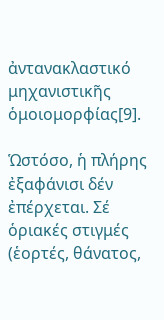ἀντανακλαστικό μηχανιστικῆς ὁμοιομορφίας[9].

Ὡστόσο, ἡ πλήρης ἐξαφάνισι δέν ἐπέρχεται. Σέ ὁριακές στιγμές (ἑορτές, θάνατος,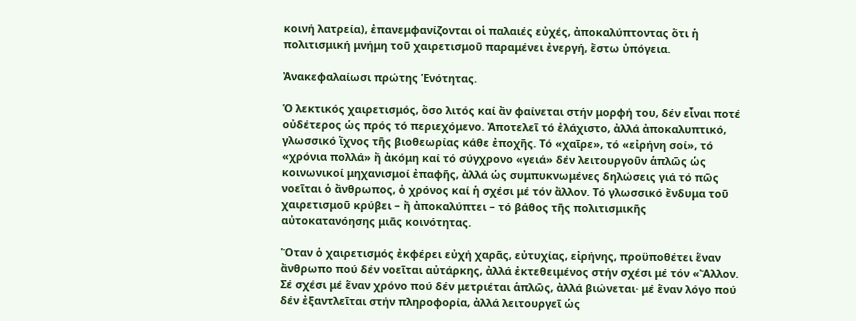κοινή λατρεία), ἐπανεμφανίζονται οἱ παλαιές εὐχές, ἀποκαλύπτοντας ὅτι ἡ πολιτισμική μνήμη τοῦ χαιρετισμοῦ παραμένει ἐνεργή, ἔστω ὑπόγεια.

Ἀνακεφαλαίωσι πρώτης Ἑνότητας.

Ὁ λεκτικός χαιρετισμός, ὅσο λιτός καί ἄν φαίνεται στήν μορφή του, δέν εἶναι ποτέ οὐδέτερος ὡς πρός τό περιεχόμενο. Ἀποτελεῖ τό ἐλάχιστο, ἀλλά ἀποκαλυπτικό, γλωσσικό ἴχνος τῆς βιοθεωρίας κάθε ἐποχῆς. Τό «χαῖρε», τό «εἰρήνη σοί», τό «χρόνια πολλά» ἤ ἀκόμη καί τό σύγχρονο «γειά» δέν λειτουργοῦν ἁπλῶς ὡς κοινωνικοί μηχανισμοί ἐπαφῆς, ἀλλά ὡς συμπυκνωμένες δηλώσεις γιά τό πῶς νοεῖται ὁ ἄνθρωπος, ὁ χρόνος καί ἡ σχέσι μέ τόν ἄλλον. Τό γλωσσικό ἔνδυμα τοῦ χαιρετισμοῦ κρύβει – ἤ ἀποκαλύπτει – τό βάθος τῆς πολιτισμικῆς αὐτοκατανόησης μιᾶς κοινότητας.

Ὅταν ὁ χαιρετισμός ἐκφέρει εὐχή χαρᾶς, εὐτυχίας, εἰρήνης, προϋποθέτει ἕναν ἄνθρωπο πού δέν νοεῖται αὐτάρκης, ἀλλά ἐκτεθειμένος στήν σχέσι μέ τόν «Ἄλλον. Σέ σχέσι μέ ἕναν χρόνο πού δέν μετριέται ἁπλῶς, ἀλλά βιώνεται· μέ ἕναν λόγο πού δέν ἐξαντλεῖται στήν πληροφορία, ἀλλά λειτουργεῖ ὡς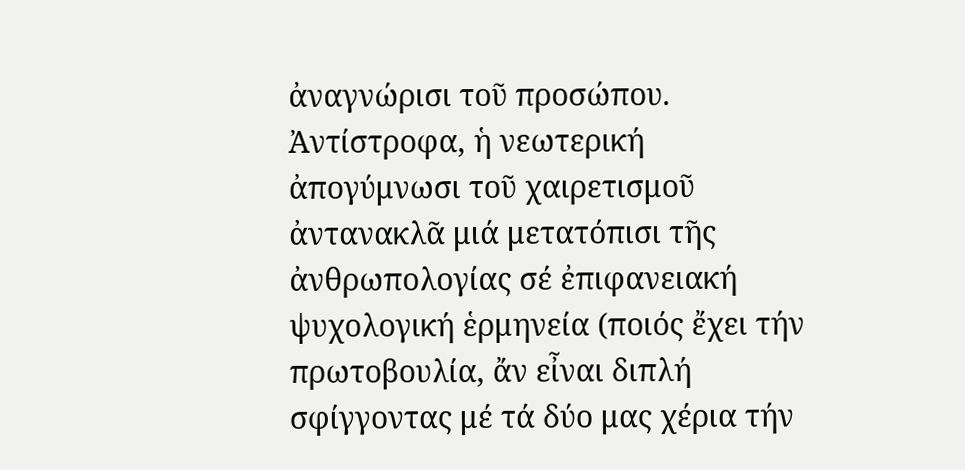ἀναγνώρισι τοῦ προσώπου. Ἀντίστροφα, ἡ νεωτερική ἀπογύμνωσι τοῦ χαιρετισμοῦ ἀντανακλᾶ μιά μετατόπισι τῆς ἀνθρωπολογίας σέ ἐπιφανειακή ψυχολογική ἑρμηνεία (ποιός ἔχει τήν πρωτοβουλία, ἄν εἶναι διπλή σφίγγοντας μέ τά δύο μας χέρια τήν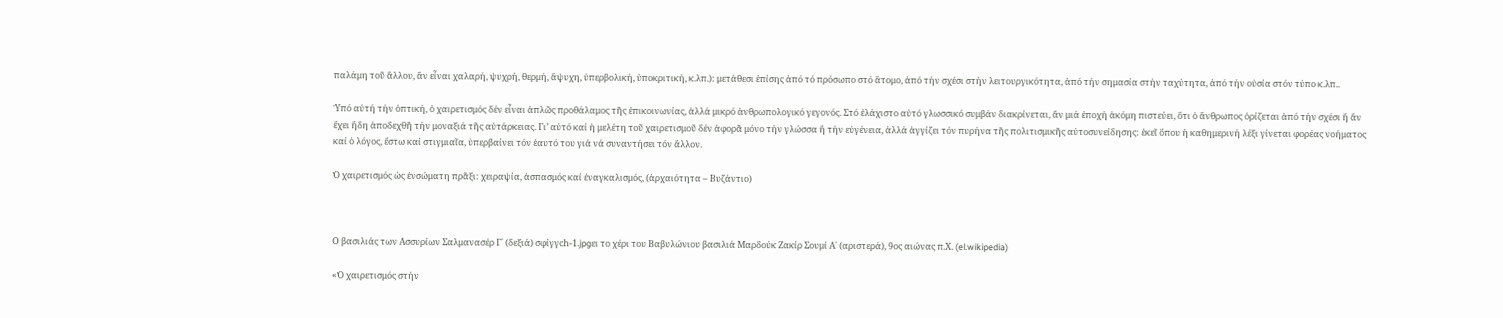παλάμη τοῦ ἄλλου, ἄν εἶναι χαλαρή, ψυχρή, θερμή, ἄψυχη, ὑπερβολική, ὑποκριτική, κ.λπ.): μετάθεσι ἐπίσης ἀπό τό πρόσωπο στό ἄτομο, ἀπό τήν σχέσι στήν λειτουργικότητα, ἀπό τήν σημασία στήν ταχύτητα, ἀπό τήν οὐσία στόν τύπο κ.λπ..

Ὑπό αὐτή τήν ὀπτική, ὁ χαιρετισμός δέν εἶναι ἁπλῶς προθάλαμος τῆς ἐπικοινωνίας, ἀλλά μικρό ἀνθρωπολογικό γεγονός. Στό ἐλάχιστο αὐτό γλωσσικό συμβάν διακρίνεται, ἄν μιά ἐποχή ἀκόμη πιστεύει, ὅτι ὁ ἄνθρωπος ὁρίζεται ἀπό τήν σχέσι ἤ ἄν ἔχει ἤδη ἀποδεχθῆ τήν μοναξιά τῆς αὐτάρκειας. Γι’ αὐτό καί ἡ μελέτη τοῦ χαιρετισμοῦ δέν ἀφορᾶ μόνο τήν γλώσσα ἤ τήν εὐγένεια, ἀλλά ἀγγίζει τόν πυρήνα τῆς πολιτισμικῆς αὐτοσυνείδησης: ἐκεῖ ὅπου ἡ καθημερινή λέξι γίνεται φορέας νοήματος καί ὁ λόγος, ἔστω καί στιγμιαῖα, ὑπερβαίνει τόν ἑαυτό του γιά νά συναντήσει τόν ἄλλον.

Ὁ χαιρετισμός ὡς ἐνσώματη πρᾶξι: χειραψία, ἀσπασμός καί ἐναγκαλισμός, (ἀρχαιότητα – Βυζάντιο)



Ο βασιλιάς των Ασσυρίων Σαλμανασέρ Γ΄ (δεξιά) σφίγγch-1.jpgει το χέρι του Βαβυλώνιου βασιλιά Μαρδούκ Ζακίρ Σουμί Α΄ (αριστερά), 9ος αιώνας π.Χ. (el.wikipedia)

«Ὁ χαιρετισμός στήν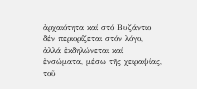ἀρχαιότητα καί στό Βυζάντιο δέν περιορίζεται στόν λόγο, ἀλλά ἐκδηλώνεται καί ἐνσώματα, μέσω τῆς χειραψίας, τοῦ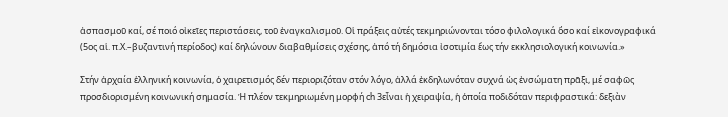ἀσπασμοῦ καί, σέ ποιό οἰκεῖες περιστάσεις, τοῦ ἐναγκαλισμοῦ. Οἱ πράξεις αὐτές τεκμηριώνονται τόσο φιλολογικά ὅσο καί εἰκονογραφικά (5ος αἱ. π.Χ.–βυζαντινή περίοδος) καί δηλώνουν διαβαθμίσεις σχέσης, ἀπό τή δημόσια ἰσοτιμία ἕως τήν εκκλησιολογική κοινωνία.»

Στήν ἀρχαία ἑλληνική κοινωνία, ὁ χαιρετισμός δέν περιοριζόταν στόν λόγο, ἀλλά ἐκδηλωνόταν συχνά ὡς ἐνσώματη πρᾶξι, μέ σαφῶς προσδιορισμένη κοινωνική σημασία. Ἡ πλέον τεκμηριωμένη μορφή ch 3εἶναι ἡ χειραψία, ἡ ὁποία ποδιδόταν περιφραστικά: δεξιὰν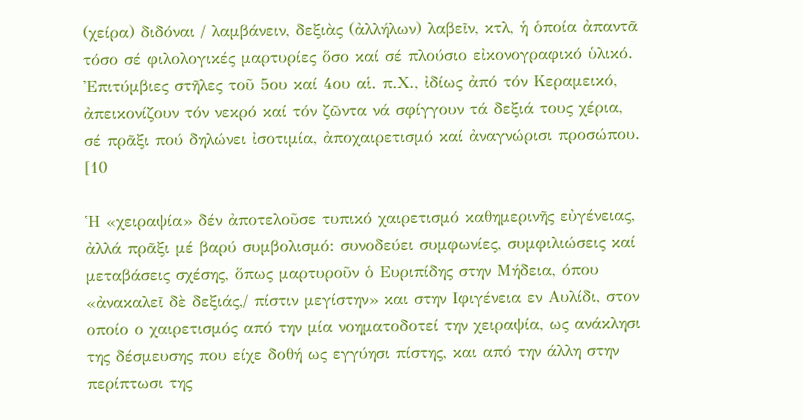(χείρα) διδόναι / λαμβάνειν, δεξιὰς (ἀλλήλων) λαβεῖν, κτλ, ἡ ὁποία ἀπαντᾶ τόσο σέ φιλολογικές μαρτυρίες ὅσο καί σέ πλούσιο εἰκονογραφικό ὑλικό. Ἐπιτύμβιες στῆλες τοῦ 5ου καί 4ου αἱ. π.Χ., ἰδίως ἀπό τόν Κεραμεικό, ἀπεικονίζουν τόν νεκρό καί τόν ζῶντα νά σφίγγουν τά δεξιά τους χέρια, σέ πρᾶξι πού δηλώνει ἰσοτιμία, ἀποχαιρετισμό καί ἀναγνώρισι προσώπου. [10

Ἡ «χειραψία» δέν ἀποτελοῦσε τυπικό χαιρετισμό καθημερινῆς εὐγένειας, ἀλλά πρᾶξι μέ βαρύ συμβολισμό: συνοδεύει συμφωνίες, συμφιλιώσεις καί μεταβάσεις σχέσης, ὅπως μαρτυροῦν ὁ Ευριπίδης στην Μήδεια, όπου «ἀνακαλεῖ δὲ δεξιάς,/ πίστιν μεγίστην» και στην Ιφιγένεια εν Αυλίδι, στον οποίο ο χαιρετισμός από την μία νοηματοδοτεί την χειραψία, ως ανάκλησι της δέσμευσης που είχε δοθή ως εγγύησι πίστης, και από την άλλη στην περίπτωσι της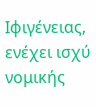Ιφιγένειας, ενέχει ισχύ νομικής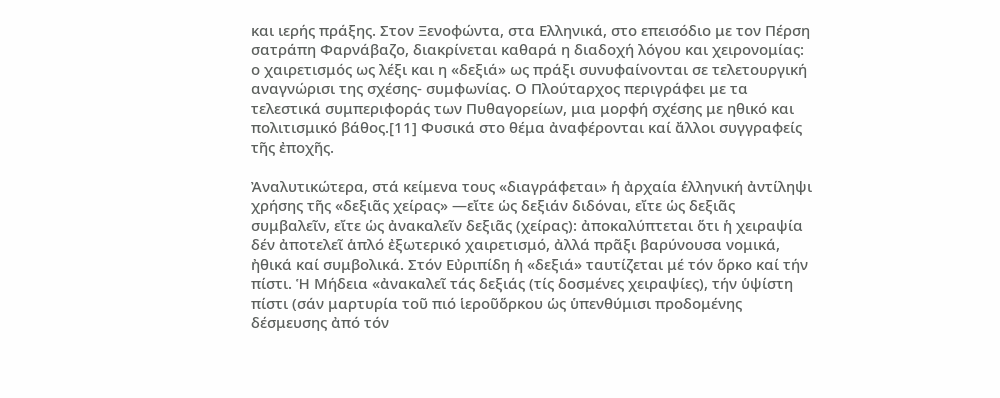και ιερής πράξης. Στον Ξενοφώντα, στα Ελληνικά, στο επεισόδιο με τον Πέρση σατράπη Φαρνάβαζο, διακρίνεται καθαρά η διαδοχή λόγου και χειρονομίας: ο χαιρετισμός ως λέξι και η «δεξιά» ως πράξι συνυφαίνονται σε τελετουργική αναγνώρισι της σχέσης- συμφωνίας. Ο Πλούταρχος περιγράφει με τα τελεστικά συμπεριφοράς των Πυθαγορείων, μια μορφή σχέσης με ηθικό και πολιτισμικό βάθος.[11] Φυσικά στο θέμα ἀναφέρονται καί ἄλλοι συγγραφείς τῆς ἐποχῆς.

Ἀναλυτικώτερα, στά κείμενα τους «διαγράφεται» ἡ ἀρχαία ἑλληνική ἀντίληψι χρήσης τῆς «δεξιᾶς χείρας» —εἴτε ὡς δεξιάν διδόναι, εἴτε ὡς δεξιᾶς συμβαλεῖν, εἴτε ὡς ἀνακαλεῖν δεξιᾶς (χείρας): ἀποκαλύπτεται ὅτι ἡ χειραψία δέν ἀποτελεῖ ἁπλό ἐξωτερικό χαιρετισμό, ἀλλά πρᾶξι βαρύνουσα νομικά, ἠθικά καί συμβολικά. Στόν Εὐριπίδη ἡ «δεξιά» ταυτίζεται μέ τόν ὅρκο καί τήν πίστι. Ἡ Μήδεια «ἀνακαλεῖ τάς δεξιάς (τίς δοσμένες χειραψίες), τήν ὑψίστη πίστι (σάν μαρτυρία τοῦ πιό ἱεροῦὅρκου ὡς ὑπενθύμισι προδομένης δέσμευσης ἀπό τόν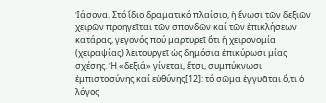Ἰάσονα. Στό ἴδιο δραματικό πλαίσιο, ἡ ἕνωσι τῶν δεξιῶν χειρῶν προηγεῖται τῶν σπονδῶν καί τῶν ἐπικλήσεων κατάρας, γεγονός πού μαρτυρεῖ ὅτι ἡ χειρονομία (χειραψίας) λειτουργεῖ ὡς δημόσια ἐπικύρωσι μίας σχέσης. Ἡ «δεξιά» γίνεται, ἔτσι, συμπύκνωσι ἐμπιστοσύνης καί εὐθύνης[12]: τό σῶμα ἐγγυᾶται ὅ,τι ὁ λόγος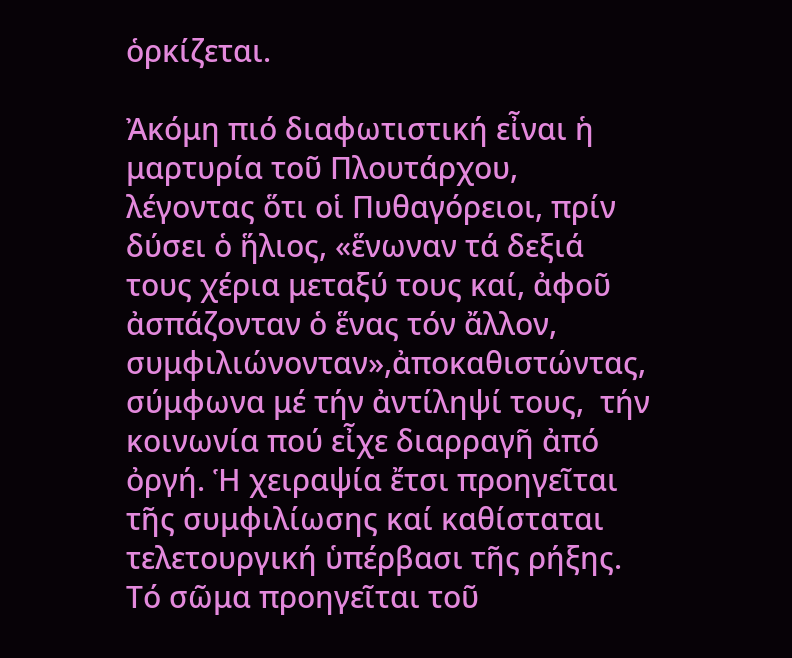ὁρκίζεται.

Ἀκόμη πιό διαφωτιστική εἶναι ἡ μαρτυρία τοῦ Πλουτάρχου, λέγοντας ὅτι οἱ Πυθαγόρειοι, πρίν δύσει ὁ ἥλιος, «ἕνωναν τά δεξιά τους χέρια μεταξύ τους καί, ἀφοῦ ἀσπάζονταν ὁ ἕνας τόν ἄλλον, συμφιλιώνονταν»,ἀποκαθιστώντας, σύμφωνα μέ τήν ἀντίληψί τους,  τήν κοινωνία πού εἶχε διαρραγῆ ἀπό ὀργή. Ἡ χειραψία ἔτσι προηγεῖται τῆς συμφιλίωσης καί καθίσταται τελετουργική ὑπέρβασι τῆς ρήξης. Τό σῶμα προηγεῖται τοῦ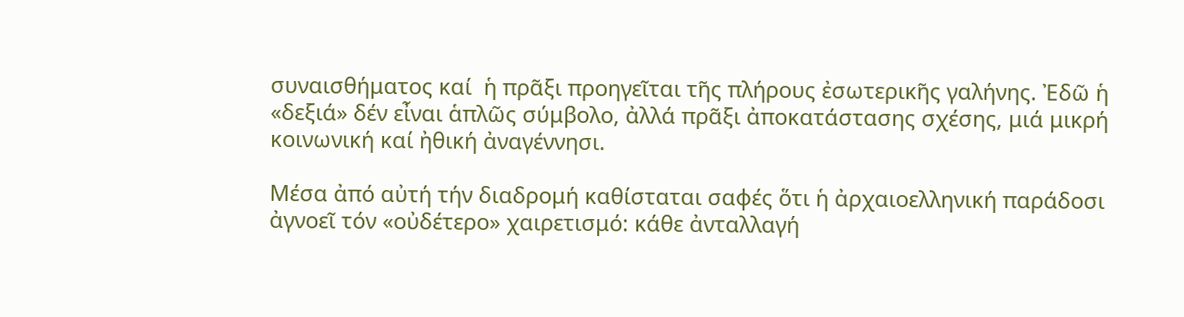συναισθήματος καί  ἡ πρᾶξι προηγεῖται τῆς πλήρους ἐσωτερικῆς γαλήνης. Ἐδῶ ἡ «δεξιά» δέν εἶναι ἁπλῶς σύμβολο, ἀλλά πρᾶξι ἀποκατάστασης σχέσης, μιά μικρή κοινωνική καί ἠθική ἀναγέννησι.

Μέσα ἀπό αὐτή τήν διαδρομή καθίσταται σαφές ὅτι ἡ ἀρχαιοελληνική παράδοσι ἀγνοεῖ τόν «οὐδέτερο» χαιρετισμό: κάθε ἀνταλλαγή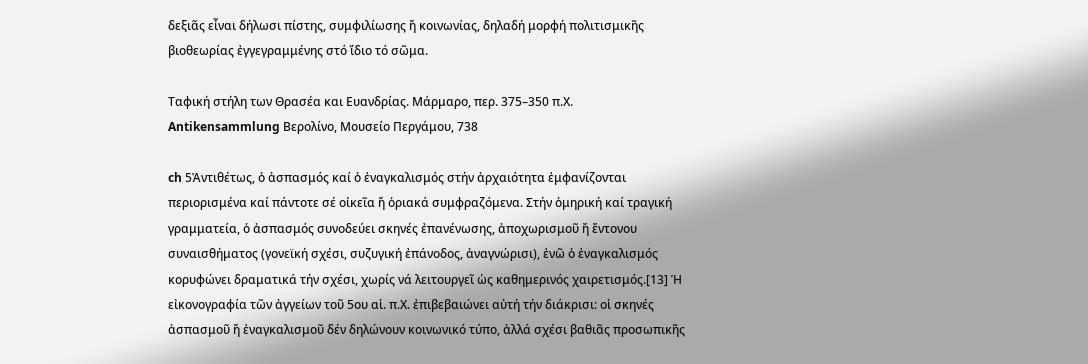δεξιᾶς εἶναι δήλωσι πίστης, συμφιλίωσης ἤ κοινωνίας, δηλαδή μορφή πολιτισμικῆς βιοθεωρίας ἐγγεγραμμένης στό ἴδιο τό σῶμα.

Tαφική στήλη των Θρασέα και Ευανδρίας. Μάρμαρο, περ. 375–350 π.Χ. Antikensammlung Βερολίνο, Μουσείο Περγάμου, 738

ch 5Ἀντιθέτως, ὁ ἀσπασμός καί ὁ ἐναγκαλισμός στήν ἀρχαιότητα ἐμφανίζονται περιορισμένα καί πάντοτε σέ οἰκεῖα ἤ ὁριακά συμφραζόμενα. Στήν ὁμηρική καί τραγική γραμματεία, ὁ ἀσπασμός συνοδεύει σκηνές ἐπανένωσης, ἀποχωρισμοῦ ἤ ἔντονου συναισθήματος (γονεϊκή σχέσι, συζυγική ἐπάνοδος, ἀναγνώρισι), ἐνῶ ὁ ἐναγκαλισμός κορυφώνει δραματικά τήν σχέσι, χωρίς νά λειτουργεῖ ὡς καθημερινός χαιρετισμός.[13] Ἡ εἰκονογραφία τῶν ἀγγείων τοῦ 5ου αἱ. π.Χ. ἐπιβεβαιώνει αὐτή τήν διάκρισι: οἱ σκηνές ἀσπασμοῦ ἤ ἐναγκαλισμοῦ δέν δηλώνουν κοινωνικό τύπο, ἀλλά σχέσι βαθιᾶς προσωπικῆς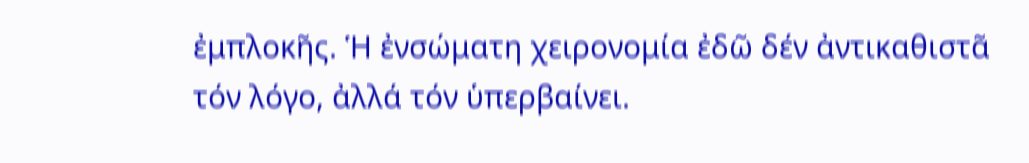ἐμπλοκῆς. Ἡ ἐνσώματη χειρονομία ἐδῶ δέν ἀντικαθιστᾶ τόν λόγο, ἀλλά τόν ὑπερβαίνει.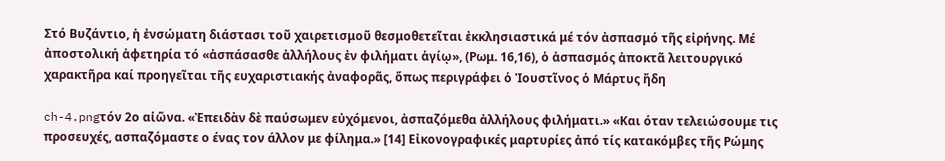Στό Βυζάντιο, ἡ ἐνσώματη διάστασι τοῦ χαιρετισμοῦ θεσμοθετεῖται ἐκκλησιαστικά μέ τόν ἀσπασμό τῆς εἰρήνης. Μέ ἀποστολική ἀφετηρία τό «ἀσπάσασθε ἀλλήλους ἐν φιλήματι ἁγίῳ», (Ρωμ. 16,16), ὁ ἀσπασμός ἀποκτᾶ λειτουργικό χαρακτῆρα καί προηγεῖται τῆς ευχαριστιακής ἀναφορᾶς, ὅπως περιγράφει ὁ Ἰουστῖνος ὁ Μάρτυς ἤδη

ch-4.pngτόν 2ο αἰῶνα. «Ἐπειδὰν δὲ παύσωμεν εὐχόμενοι, ἀσπαζόμεθα ἀλλήλους φιλήματι.» «Και όταν τελειώσουμε τις προσευχές, ασπαζόμαστε ο ένας τον άλλον με φίλημα.» [14] Εἰκονογραφικές μαρτυρίες ἀπό τίς κατακόμβες τῆς Ρώμης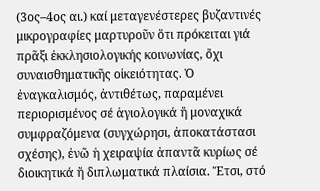(3ος–4ος αι.) καί μεταγενέστερες βυζαντινές μικρογραφίες μαρτυροῦν ὅτι πρόκειται γιά πρᾶξι ἐκκλησιολογικής κοινωνίας, ὄχι συναισθηματικῆς οἰκειότητας. Ὁ ἐναγκαλισμός, ἀντιθέτως, παραμένει περιορισμένος σέ ἁγιολογικά ἤ μοναχικά συμφραζόμενα (συγχώρησι, ἀποκατάστασι σχέσης), ἐνῶ ἡ χειραψία ἀπαντᾶ κυρίως σέ διοικητικά ἤ διπλωματικά πλαίσια. Ἔτσι, στό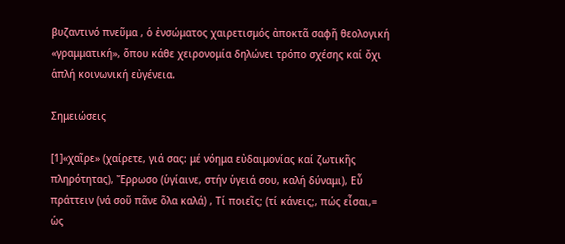βυζαντινό πνεῦμα , ὁ ἐνσώματος χαιρετισμός ἀποκτᾶ σαφῆ θεολογική «γραμματική», ὅπου κάθε χειρονομία δηλώνει τρόπο σχέσης καί ὄχι ἁπλή κοινωνική εὐγένεια.

Σημειώσεις

[1]«χαῖρε» (χαίρετε, γιά σας: μέ νόημα εὐδαιμονίας καί ζωτικῆς πληρότητας), Ἔρρωσο (ὑγίαινε, στήν ὑγειά σου, καλή δύναμι), Εὖ πράττειν (νά σοῦ πᾶνε ὅλα καλά) , Τί ποιεῖς; (τί κάνεις;, πώς εἶσαι,= ὡς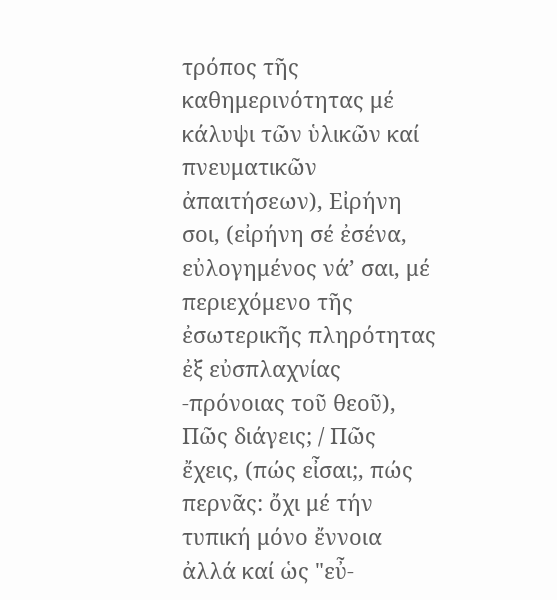τρόπος τῆς καθημερινότητας μέ κάλυψι τῶν ὑλικῶν καί πνευματικῶν ἀπαιτήσεων), Εἰρήνη σοι, (εἰρήνη σέ ἐσένα, εὐλογημένος νά’ σαι, μέ περιεχόμενο τῆς ἐσωτερικῆς πληρότητας ἐξ εὐσπλαχνίας -πρόνοιας τοῦ θεοῦ), Πῶς διάγεις; / Πῶς ἔχεις, (πώς εἶσαι;, πώς περνᾶς: ὄχι μέ τήν τυπική μόνο ἔννοια ἀλλά καί ὡς "εὖ-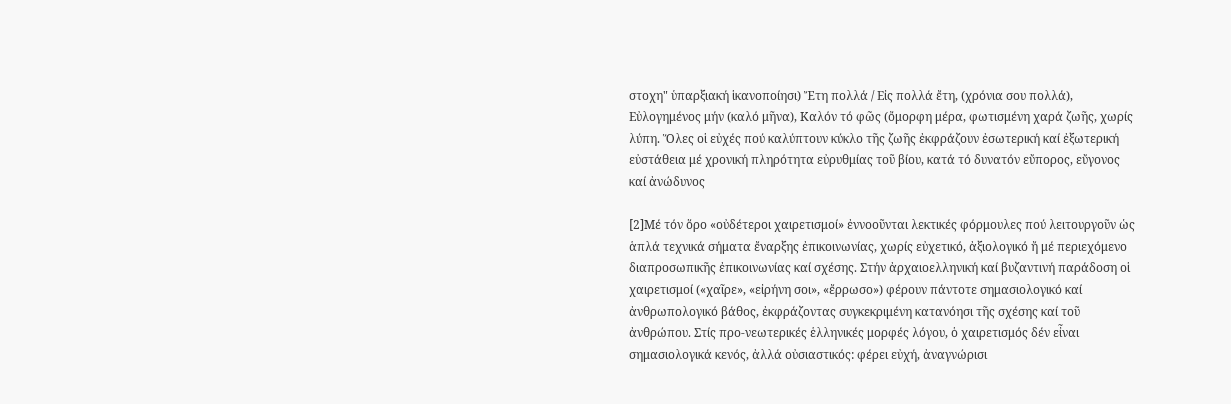στοχη" ὑπαρξιακή ἱκανοποίησι) Ἔτη πολλά / Εἰς πολλά ἔτη, (χρόνια σου πολλά), Εὐλογημένος μήν (καλό μῆνα), Καλόν τό φῶς (ὄμορφη μέρα, φωτισμένη χαρά ζωῆς, χωρίς λύπη. Ὅλες οἱ εὐχές πού καλύπτουν κύκλο τῆς ζωῆς ἐκφράζουν ἐσωτερική καί ἐξωτερική εὐστάθεια μέ χρονική πληρότητα εὐρυθμίας τοῦ βίου, κατά τό δυνατόν εὔπορος, εὔγονος καί ἀνώδυνος

[2]Μέ τόν ὅρο «οὐδέτεροι χαιρετισμοί» ἐννοοῦνται λεκτικές φόρμουλες πού λειτουργοῦν ὡς ἁπλά τεχνικά σήματα ἔναρξης ἐπικοινωνίας, χωρίς εὐχετικό, ἀξιολογικό ἤ μέ περιεχόμενο διαπροσωπικῆς ἐπικοινωνίας καί σχέσης. Στήν ἀρχαιοελληνική καί βυζαντινή παράδοση οἱ χαιρετισμοί («χαῖρε», «εἰρήνη σοι», «ἔρρωσο») φέρουν πάντοτε σημασιολογικό καί ἀνθρωπολογικό βάθος, ἐκφράζοντας συγκεκριμένη κατανόησι τῆς σχέσης καί τοῦ ἀνθρώπου. Στίς προ-νεωτερικές ἑλληνικές μορφές λόγου, ὁ χαιρετισμός δέν εἶναι σημασιολογικά κενός, ἀλλά οὐσιαστικός: φέρει εὐχή, ἀναγνώρισι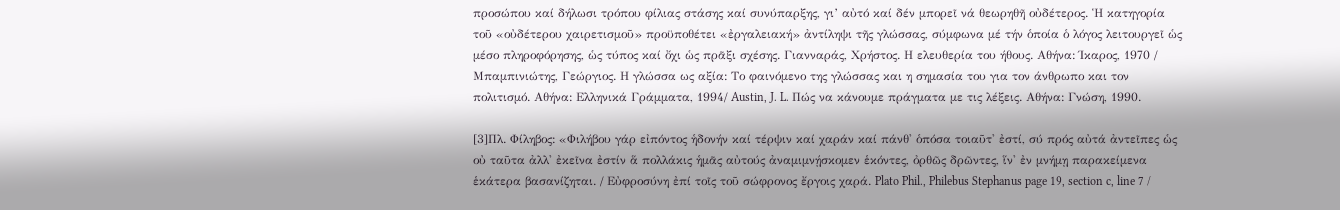προσώπου καί δήλωσι τρόπου φίλιας στάσης καί συνύπαρξης, γι’ αὐτό καί δέν μπορεῖ νά θεωρηθῆ οὐδέτερος. Ἡ κατηγορία τοῦ «οὐδέτερου χαιρετισμοῦ» προϋποθέτει «ἐργαλειακή» ἀντίληψι τῆς γλώσσας, σύμφωνα μέ τήν ὁποία ὁ λόγος λειτουργεῖ ὡς μέσο πληροφόρησης, ὡς τύπος καί ὄχι ὡς πρᾶξι σχέσης. Γιανναράς, Χρήστος. Η ελευθερία του ήθους. Αθήνα: Ίκαρος, 1970 / Μπαμπινιώτης, Γεώργιος. Η γλώσσα ως αξία: Το φαινόμενο της γλώσσας και η σημασία του για τον άνθρωπο και τον πολιτισμό. Αθήνα: Ελληνικά Γράμματα, 1994/ Austin, J. L. Πώς να κάνουμε πράγματα με τις λέξεις. Αθήνα: Γνώση, 1990.

[3]Πλ. Φίληβος: «Φιλήβου γάρ εἰπόντος ἡδονήν καί τέρψιν καί χαράν καί πάνθ' ὁπόσα τοιαῦτ' ἐστί, σύ πρός αὐτά ἀντεῖπες ὡς οὐ ταῦτα ἀλλ' ἐκεῖνα ἐστίν ἅ πολλάκις ἡμᾶς αὐτούς ἀναμιμνῄσκομεν ἑκόντες, ὀρθῶς δρῶντες, ἵν' ἐν μνήμῃ παρακείμενα ἑκάτερα βασανίζηται. / Εὐφροσύνη ἐπί τοῖς τοῦ σώφρονος ἔργοις χαρά. Plato Phil., Philebus Stephanus page 19, section c, line 7 /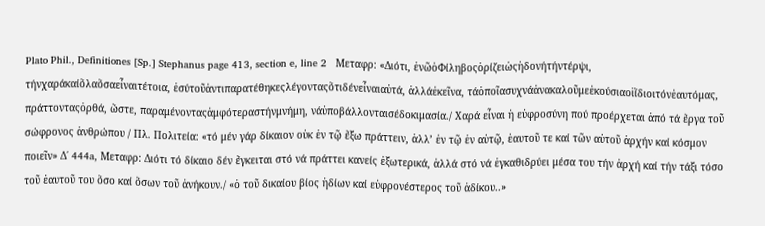Plato Phil., Definitiones [Sp.] Stephanus page 413, section e, line 2   Μεταφρ: «Διότι, ἐνῶὁΦίληβοςὁρίζειὡςἡδονήτήντέρψι, τήνχαράκαίὅλαὅσαεἶναιτέτοια, ἐσύτοῦἀντιπαρατέθηκεςλέγονταςὅτιδένεἶναιαὐτά, ἀλλάἐκεῖνα, τάὁποῖασυχνάἀνακαλοῦμεἑκούσιαοἱἴδιοιτόνἑαυτόμας, πράττονταςὀρθά, ὥστε, παραμένονταςἀμφότεραστήνμνήμη, νάὑποβάλλονταισέδοκιμασία./ Χαρά εἶναι ἡ εὐφροσύνη πού προέρχεται ἀπό τά ἔργα τοῦ σώφρονος ἀνθρώπου / Πλ. Πολιτεία: «τό μέν γάρ δίκαιον οὐκ ἐν τῷ ἔξω πράττειν, ἀλλ’ ἐν τῷ ἐν αὐτῷ, ἑαυτοῦ τε καί τῶν αὐτοῦ ἀρχήν καί κόσμον ποιεῖν» Δ΄ 444a, Μεταφρ: Διότι τό δίκαιο δέν ἔγκειται στό νά πράττει κανείς ἐξωτερικά, ἀλλά στό νά ἐγκαθιδρύει μέσα του τήν ἀρχή καί τήν τάξι τόσο τοῦ ἑαυτοῦ του ὅσο καί ὅσων τοῦ ἀνήκουν./ «ὁ τοῦ δικαίου βίος ἡδίων καί εὐφρονέστερος τοῦ ἀδίκου..»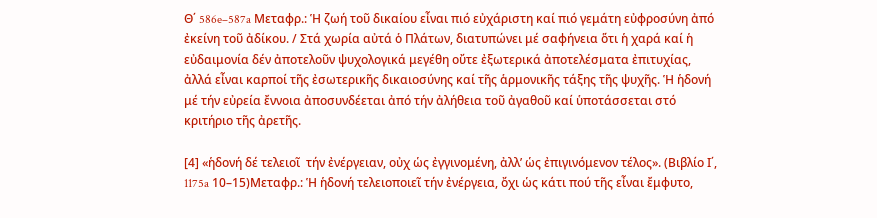Θ΄ 586e–587a Μεταφρ.: Ἡ ζωή τοῦ δικαίου εἶναι πιό εὐχάριστη καί πιό γεμάτη εὐφροσύνη ἀπό ἐκείνη τοῦ ἀδίκου. / Στά χωρία αὐτά ὁ Πλάτων, διατυπώνει μέ σαφήνεια ὅτι ἡ χαρά καί ἡ εὐδαιμονία δέν ἀποτελοῦν ψυχολογικά μεγέθη οὔτε ἐξωτερικά ἀποτελέσματα ἐπιτυχίας, ἀλλά εἶναι καρποί τῆς ἐσωτερικῆς δικαιοσύνης καί τῆς ἁρμονικῆς τάξης τῆς ψυχῆς. Ἡ ἡδονή μέ τήν εὐρεία ἔννοια ἀποσυνδέεται ἀπό τήν ἀλήθεια τοῦ ἀγαθοῦ καί ὑποτάσσεται στό κριτήριο τῆς ἀρετῆς.

[4] «ἡδονή δέ τελειοῖ  τήν ἐνέργειαν, οὐχ ὡς ἐγγινομένη, ἀλλ’ ὡς ἐπιγινόμενον τέλος». (Βιβλίο Ι΄, 1175a 10–15)Μεταφρ.: Ἡ ἡδονή τελειοποιεῖ τήν ἐνέργεια, ὄχι ὡς κάτι πού τῆς εἶναι ἔμφυτο,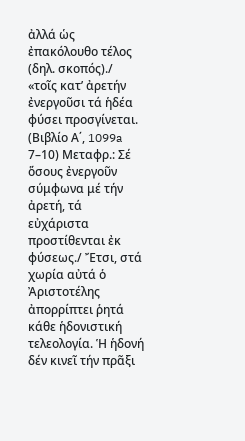ἀλλά ὡς ἐπακόλουθο τέλος (δηλ. σκοπός)./ «τοῖς κατ’ ἀρετήν ἐνεργοῦσι τά ἡδέα φύσει προσγίνεται. (Βιβλίο Α΄, 1099a 7–10) Μεταφρ.: Σέ ὅσους ἐνεργοῦν σύμφωνα μέ τήν ἀρετή, τά εὐχάριστα προστίθενται ἐκ φύσεως./ Ἔτσι, στά χωρία αὐτά ὁ Ἀριστοτέλης ἀπορρίπτει ῥητά κάθε ἡδονιστική τελεολογία. Ἡ ἡδονή δέν κινεῖ τήν πρᾶξι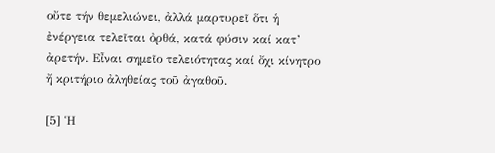οὔτε τήν θεμελιώνει, ἀλλά μαρτυρεῖ ὅτι ἡ ἐνέργεια τελεῖται ὀρθά, κατά φύσιν καί κατ’ ἀρετήν. Εἶναι σημεῖο τελειότητας καί ὄχι κίνητρο ἤ κριτήριο ἀληθείας τοῦ ἀγαθοῦ.

[5] Ἡ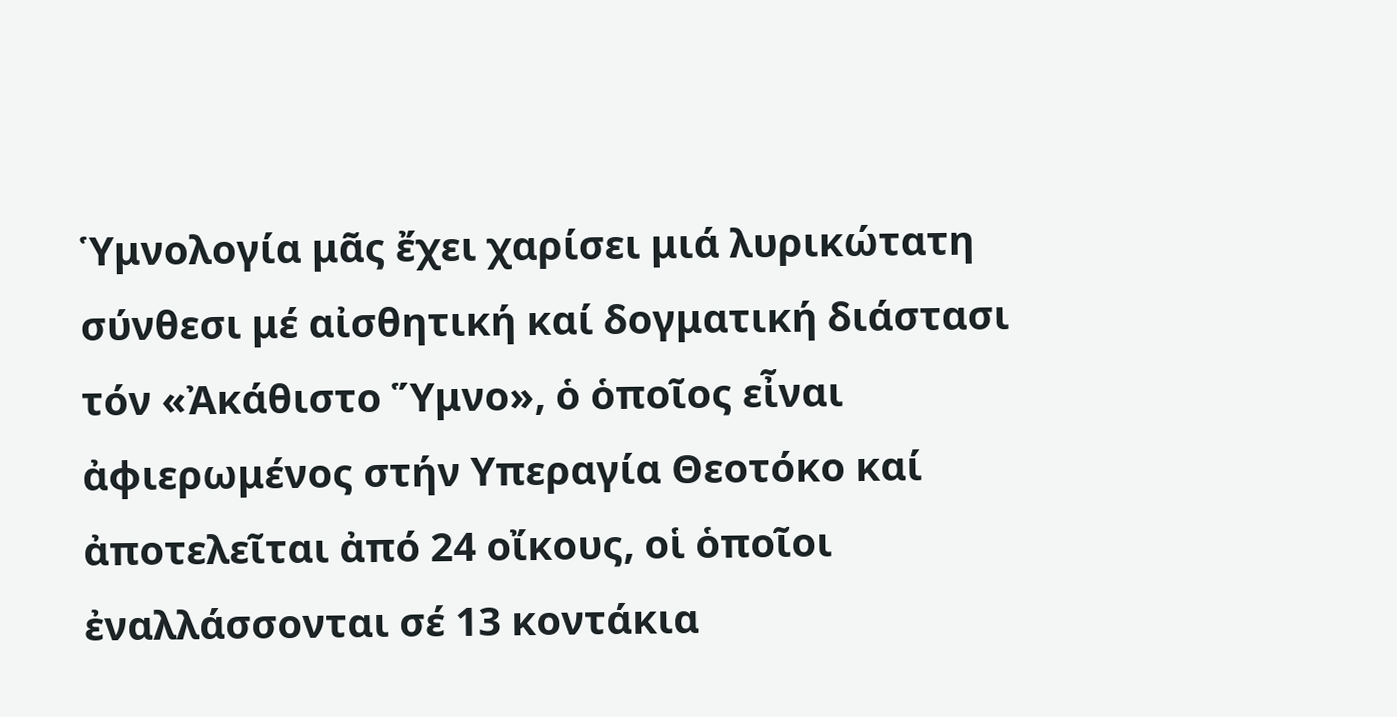Ὑμνολογία μᾶς ἔχει χαρίσει μιά λυρικώτατη σύνθεσι μέ αἰσθητική καί δογματική διάστασι τόν «Ἀκάθιστο Ὕμνο», ὁ ὁποῖος εἶναι ἀφιερωμένος στήν Υπεραγία Θεοτόκο καί ἀποτελεῖται ἀπό 24 οἴκους, οἱ ὁποῖοι ἐναλλάσσονται σέ 13 κοντάκια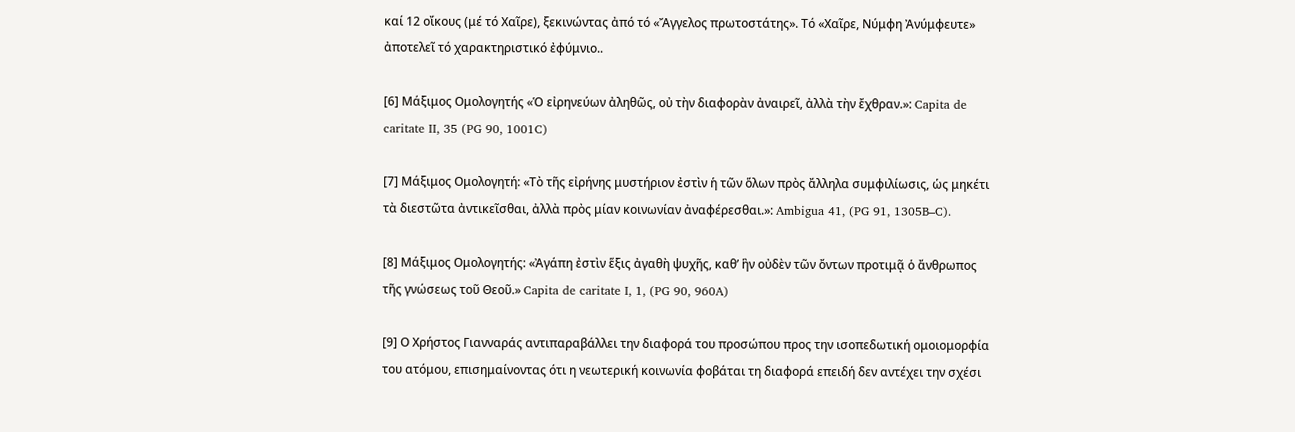καί 12 οἴκους (μέ τό Χαῖρε), ξεκινώντας ἀπό τό «Ἄγγελος πρωτοστάτης». Τό «Χαῖρε, Νύμφη Ἀνύμφευτε» ἀποτελεῖ τό χαρακτηριστικό ἐφύμνιο..

[6] Μάξιμος Ομολογητής «Ὁ εἰρηνεύων ἀληθῶς, οὐ τὴν διαφορὰν ἀναιρεῖ, ἀλλὰ τὴν ἔχθραν.»: Capita de caritate II, 35 (PG 90, 1001C)

[7] Μάξιμος Ομολογητή: «Τὸ τῆς εἰρήνης μυστήριον ἐστὶν ἡ τῶν ὅλων πρὸς ἄλληλα συμφιλίωσις, ὡς μηκέτι τὰ διεστῶτα ἀντικεῖσθαι, ἀλλὰ πρὸς μίαν κοινωνίαν ἀναφέρεσθαι.»: Ambigua 41, (PG 91, 1305B–C).

[8] Μάξιμος Ομολογητής: «Ἀγάπη ἐστὶν ἕξις ἀγαθὴ ψυχῆς, καθ’ ἣν οὐδὲν τῶν ὄντων προτιμᾷ ὁ ἄνθρωπος τῆς γνώσεως τοῦ Θεοῦ.» Capita de caritate I, 1, (PG 90, 960A)

[9] Ο Χρήστος Γιανναράς αντιπαραβάλλει την διαφορά του προσώπου προς την ισοπεδωτική ομοιομορφία του ατόμου, επισημαίνοντας ότι η νεωτερική κοινωνία φοβάται τη διαφορά επειδή δεν αντέχει την σχέσι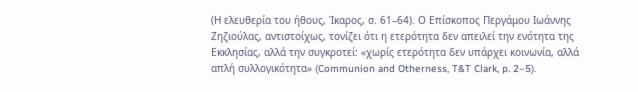(Η ελευθερία του ήθους, Ίκαρος, σ. 61–64). Ο Επίσκοπος Περγάμου Ιωάννης Ζηζιούλας, αντιστοίχως, τονίζει ότι η ετερότητα δεν απειλεί την ενότητα της Εκκλησίας, αλλά την συγκροτεί: «χωρίς ετερότητα δεν υπάρχει κοινωνία, αλλά απλή συλλογικότητα» (Communion and Otherness, T&T Clark, p. 2–5).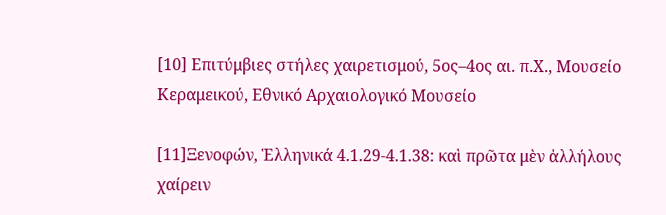[10] Επιτύμβιες στήλες χαιρετισμού, 5ος–4ος αι. π.Χ., Μουσείο Κεραμεικού, Εθνικό Αρχαιολογικό Μουσείο

[11]Ξενοφών, Ἑλληνικά 4.1.29-4.1.38: καὶ πρῶτα μὲν ἀλλήλους χαίρειν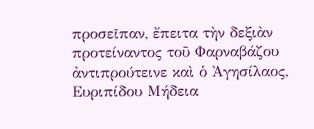προσεῖπαν, ἔπειτα τὴν δεξιὰν προτείναντος τοῦ Φαρναβάζου ἀντιπρούτεινε καὶ ὁ Ἀγησίλαος, Ευριπίδου Μήδεια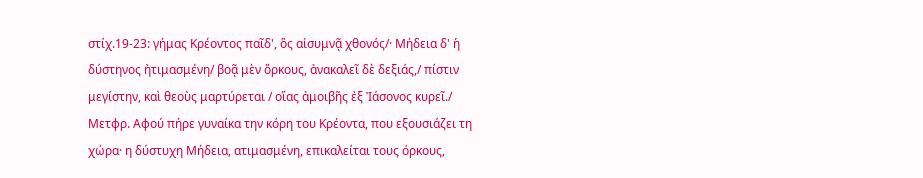στίχ.19-23: γήμας Κρέοντος παῖδ', ὃς αἰσυμνᾷ χθονός/· Μήδεια δ' ἡ δύστηνος ἠτιμασμένη/ βοᾷ μὲν ὅρκους, ἀνακαλεῖ δὲ δεξιάς,/ πίστιν μεγίστην, καὶ θεοὺς μαρτύρεται / οἵας ἀμοιβῆς ἐξ Ἰάσονος κυρεῖ./ Μετφρ. Αφού πήρε γυναίκα την κόρη του Κρέοντα, που εξουσιάζει τη χώρα· η δύστυχη Μήδεια, ατιμασμένη, επικαλείται τους όρκους,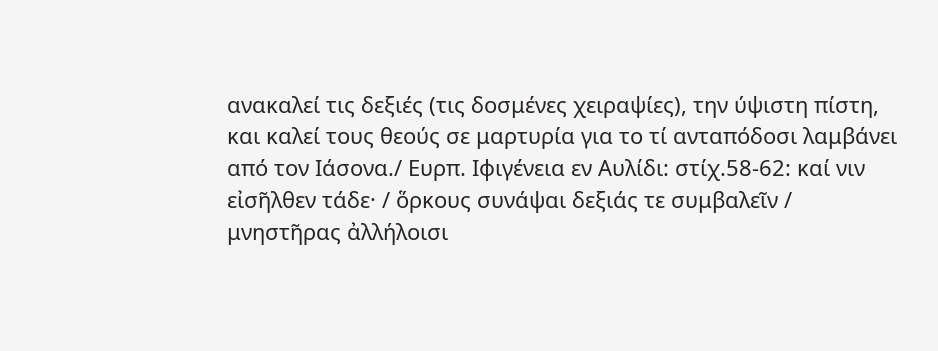ανακαλεί τις δεξιές (τις δοσμένες χειραψίες), την ύψιστη πίστη, και καλεί τους θεούς σε μαρτυρία για το τί ανταπόδοσι λαμβάνει από τον Ιάσονα./ Ευρπ. Ιφιγένεια εν Αυλίδι: στίχ.58-62: καί νιν εἰσῆλθεν τάδε· / ὅρκους συνάψαι δεξιάς τε συμβαλεῖν / μνηστῆρας ἀλλήλοισι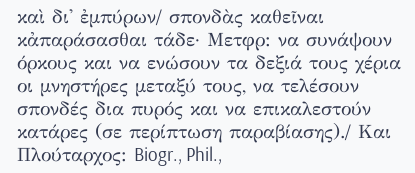καὶ δι' ἐμπύρων/ σπονδὰς καθεῖναι κἀπαράσασθαι τάδε· Μετφρ: να συνάψουν όρκους και να ενώσουν τα δεξιά τους χέρια οι μνηστήρες μεταξύ τους, να τελέσουν σπονδές δια πυρός και να επικαλεστούν κατάρες (σε περίπτωση παραβίασης)./ Και Πλούταρχος: Biogr., Phil.,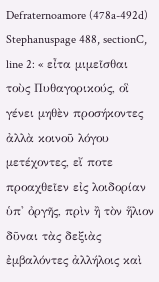Defraternoamore (478a-492d) Stephanuspage 488, sectionC, line 2: « εἶτα μιμεῖσθαι τοὺς Πυθαγορικούς, οἳ γένει μηθὲν προσήκοντες ἀλλὰ κοινοῦ λόγου μετέχοντες, εἴ ποτε προαχθεῖεν εἰς λοιδορίαν ὑπ' ὀργῆς, πρὶν ἢ τὸν ἥλιον δῦναι τὰς δεξιὰς ἐμβαλόντες ἀλλήλοις καὶ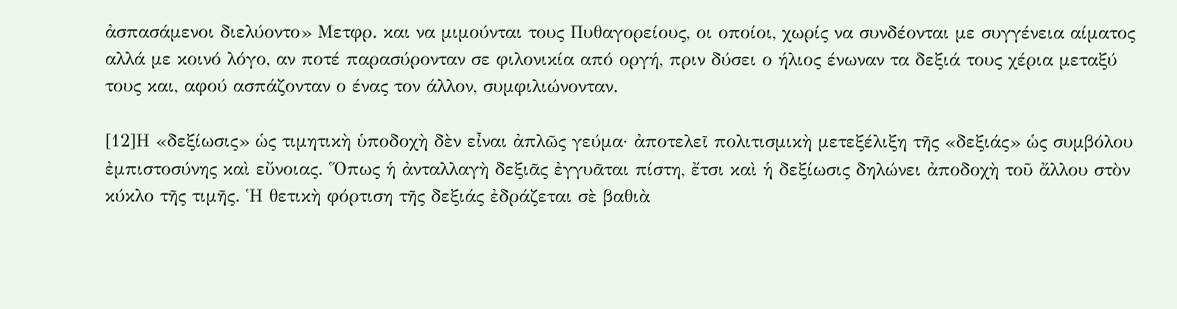ἀσπασάμενοι διελύοντο» Μετφρ. και να μιμούνται τους Πυθαγορείους, οι οποίοι, χωρίς να συνδέονται με συγγένεια αίματος αλλά με κοινό λόγο, αν ποτέ παρασύρονταν σε φιλονικία από οργή, πριν δύσει ο ήλιος ένωναν τα δεξιά τους χέρια μεταξύ τους και, αφού ασπάζονταν ο ένας τον άλλον, συμφιλιώνονταν.

[12]Η «δεξίωσις» ὡς τιμητικὴ ὑποδοχὴ δὲν εἶναι ἀπλῶς γεύμα· ἀποτελεῖ πολιτισμικὴ μετεξέλιξη τῆς «δεξιάς» ὡς συμβόλου ἐμπιστοσύνης καὶ εὔνοιας. Ὅπως ἡ ἀνταλλαγὴ δεξιᾶς ἐγγυᾶται πίστη, ἔτσι καὶ ἡ δεξίωσις δηλώνει ἀποδοχὴ τοῦ ἄλλου στὸν κύκλο τῆς τιμῆς. Ἡ θετικὴ φόρτιση τῆς δεξιάς ἐδράζεται σὲ βαθιὰ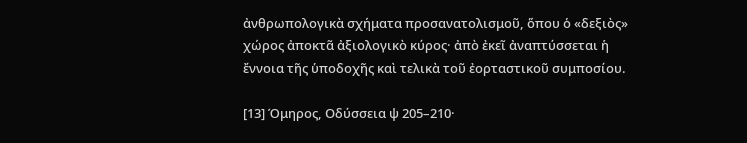ἀνθρωπολογικὰ σχήματα προσανατολισμοῦ, ὅπου ὁ «δεξιὸς» χώρος ἀποκτᾶ ἀξιολογικὸ κύρος· ἀπὸ ἐκεῖ ἀναπτύσσεται ἡ ἔννοια τῆς ὑποδοχῆς καὶ τελικὰ τοῦ ἐορταστικοῦ συμποσίου.

[13] Όμηρος, Οδύσσεια ψ 205–210·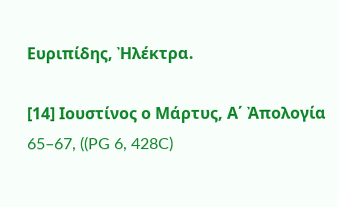Ευριπίδης, Ἠλέκτρα.

[14] Ιουστίνος ο Μάρτυς, Α΄ Ἀπολογία 65–67, ((PG 6, 428C)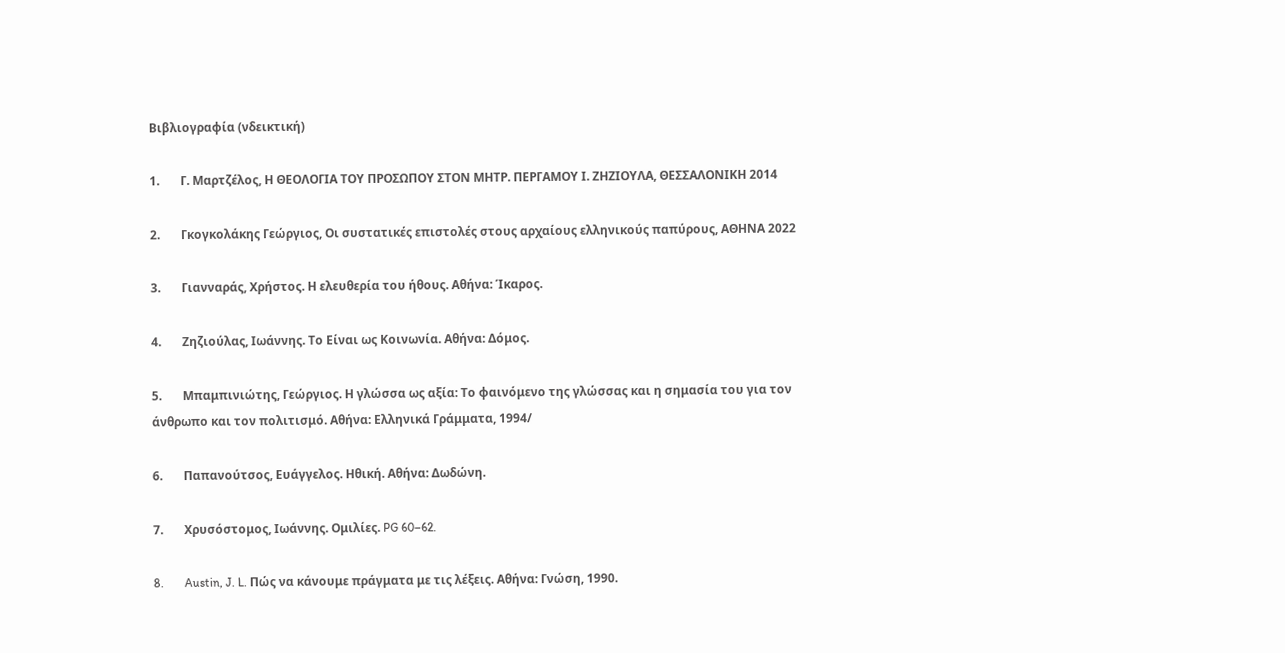Βιβλιογραφία (νδεικτική)

1.       Γ. Μαρτζέλος, Η ΘΕΟΛΟΓΙΑ ΤΟΥ ΠΡΟΣΩΠΟΥ ΣΤΟΝ ΜΗΤΡ. ΠΕΡΓΑΜΟΥ Ι. ΖΗΖΙΟΥΛΑ, ΘΕΣΣΑΛΟΝΙΚΗ 2014

2.       Γκογκολάκης Γεώργιος, Οι συστατικές επιστολές στους αρχαίους ελληνικούς παπύρους, ΑΘΗΝΑ 2022

3.       Γιανναράς, Χρήστος. Η ελευθερία του ήθους. Αθήνα: Ίκαρος.

4.       Ζηζιούλας, Ιωάννης. Το Είναι ως Κοινωνία. Αθήνα: Δόμος.

5.       Μπαμπινιώτης, Γεώργιος. Η γλώσσα ως αξία: Το φαινόμενο της γλώσσας και η σημασία του για τον άνθρωπο και τον πολιτισμό. Αθήνα: Ελληνικά Γράμματα, 1994/

6.       Παπανούτσος, Ευάγγελος. Ηθική. Αθήνα: Δωδώνη.

7.       Χρυσόστομος, Ιωάννης. Ομιλίες. PG 60–62.

8.       Austin, J. L. Πώς να κάνουμε πράγματα με τις λέξεις. Αθήνα: Γνώση, 1990.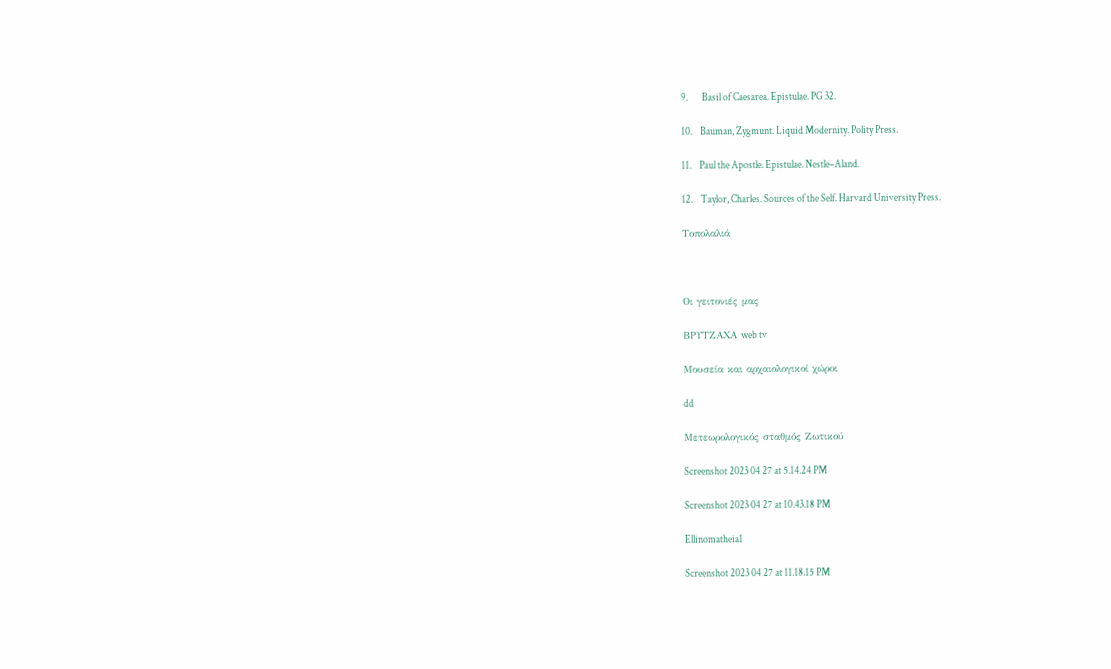9.       Basil of Caesarea. Epistulae. PG 32.

10.    Bauman, Zygmunt. Liquid Modernity. Polity Press.

11.    Paul the Apostle. Epistulae. Nestle–Aland.

12.    Taylor, Charles. Sources of the Self. Harvard University Press.

Τοπολαλιά



Οι γειτονιές μας

ΒΡΥΤΖΑΧΑ web tv

Μουσεία και αρχαιολογικοί χώροι

dd

Μετεωρολογικός σταθμός Ζωτικού

Screenshot 2023 04 27 at 5.14.24 PM

Screenshot 2023 04 27 at 10.43.18 PM

Ellinomatheia1

Screenshot 2023 04 27 at 11.18.15 PM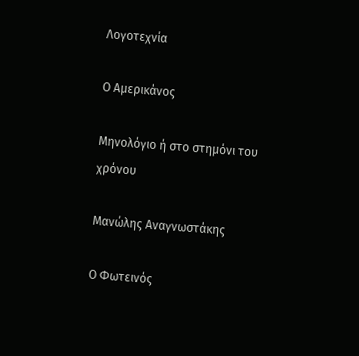Λογοτεχνία

Ο Αμερικάνος

Μηνολόγιο ή στο στημόνι του χρόνου

Μανώλης Αναγνωστάκης

Ο Φωτεινός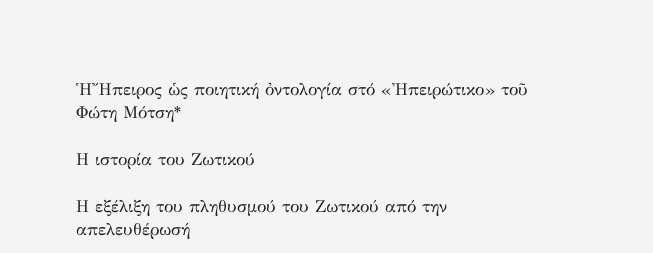ἩἬπειρος ὡς ποιητική ὀντολογία στό «Ἠπειρώτικο» τοῦ Φώτη Μότση*

Η ιστορία του Ζωτικού

Η εξέλιξη του πληθυσμού του Ζωτικού από την απελευθέρωσή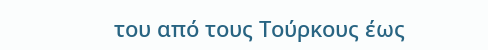του από τους Τούρκους έως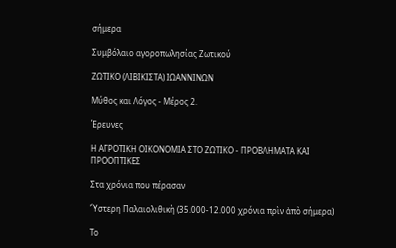σήμερα

Συμβόλαιο αγοροπωλησίας Ζωτικού

ΖΩΤΙΚΟ (ΛΙΒΙΚΙΣΤΑ) ΙΩΑΝΝΙΝΩΝ

Μύθος και Λόγος - Μέρος 2.

Έρευνες

Η ΑΓΡΟΤΙΚΗ ΟΙΚΟΝΟΜΙΑ ΣΤΟ ΖΩΤΙΚΟ - ΠΡΟΒΛΗΜΑΤΑ ΚΑΙ ΠΡΟΟΠΤΙΚΕΣ

Στα χρόνια που πέρασαν

Ὕστερη Παλαιολιθικὴ (35.000-12.000 χρόνια πρὶν ἀπὸ σήμερα)

Το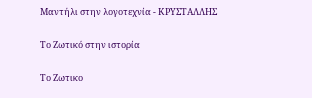Μαντήλι στην λογοτεχνία - ΚΡΥΣΤΑΛΛΗΣ

Το Ζωτικό στην ιστορία

Το Ζωτικο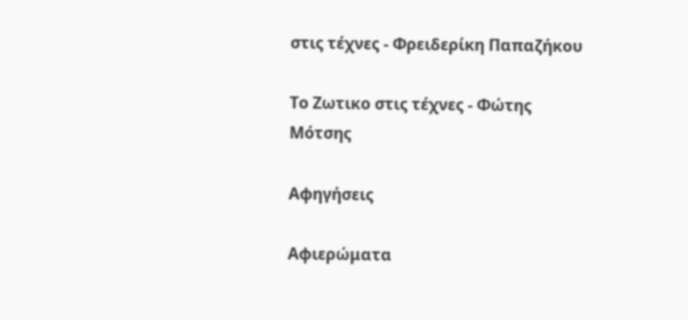στις τέχνες - Φρειδερίκη Παπαζήκου

Το Ζωτικο στις τέχνες - Φώτης Μότσης

Αφηγήσεις

Αφιερώματα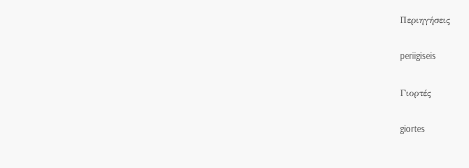Περιηγήσεις

periigiseis

Γιορτές

giortes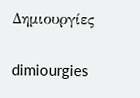Δημιουργίες

dimiourgies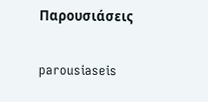Παρουσιάσεις

parousiaseis